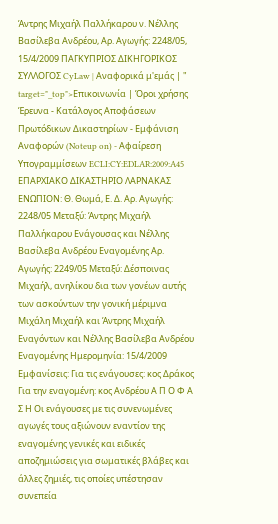Άντρης Μιχαήλ Παλλήκαρου ν. Νέλλης Βασίλεβα Ανδρέου, Αρ. Αγωγής: 2248/05, 15/4/2009 ΠΑΓΚΥΠΡΙΟΣ ΔΙΚΗΓΟΡΙΚΟΣ ΣΥΛΛΟΓΟΣ CyLaw | Αναφορικά μ'εμάς | " target="_top">Επικοινωνία | Όροι χρήσης Έρευνα - Κατάλογος Αποφάσεων Πρωτόδικων Δικαστηρίων - Εμφάνιση Αναφορών (Noteup on) - Αφαίρεση Υπογραμμίσεων ECLI:CY:EDLAR:2009:A45 ΕΠΑΡΧΙΑΚΟ ΔΙΚΑΣΤΗΡΙΟ ΛΑΡΝΑΚΑΣ ΕΝΩΠΙΟΝ: Θ. Θωμά, Ε. Δ. Αρ. Αγωγής: 2248/05 Μεταξύ: Άντρης Μιχαήλ Παλλήκαρου Ενάγουσας και Νέλλης Βασίλεβα Ανδρέου Εναγομένης Αρ. Αγωγής: 2249/05 Μεταξύ: Δέσποινας Μιχαήλ, ανηλίκου δια των γονέων αυτής των ασκούντων την γονική μέριμνα Μιχάλη Μιχαήλ και Άντρης Μιχαήλ Εναγόντων και Νέλλης Βασίλεβα Ανδρέου Εναγομένης Ημερομηνία: 15/4/2009 Εμφανίσεις: Για τις ενάγουσες: κος Δράκος Για την εναγομένη: κος Ανδρέου Α Π Ο Φ Α Σ Η Οι ενάγουσες με τις συνενωμένες αγωγές τους αξιώνουν εναντίον της εναγομένης γενικές και ειδικές αποζημιώσεις για σωματικές βλάβες και άλλες ζημιές, τις οποίες υπέστησαν συνεπεία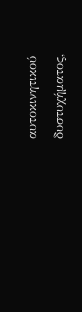αυτοκινητικού δυστυχήματος,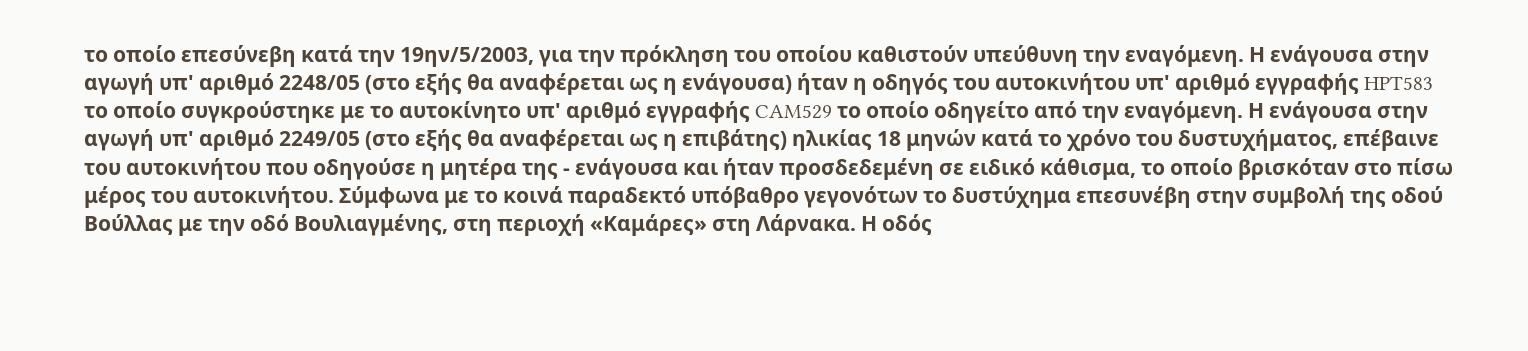το οποίο επεσύνεβη κατά την 19ην/5/2003, για την πρόκληση του οποίου καθιστούν υπεύθυνη την εναγόμενη. Η ενάγουσα στην αγωγή υπ' αριθμό 2248/05 (στο εξής θα αναφέρεται ως η ενάγουσα) ήταν η οδηγός του αυτοκινήτου υπ' αριθμό εγγραφής HPT583 το οποίο συγκρούστηκε με το αυτοκίνητο υπ' αριθμό εγγραφής CAM529 το οποίο οδηγείτο από την εναγόμενη. Η ενάγουσα στην αγωγή υπ' αριθμό 2249/05 (στο εξής θα αναφέρεται ως η επιβάτης) ηλικίας 18 μηνών κατά το χρόνο του δυστυχήματος, επέβαινε του αυτοκινήτου που οδηγούσε η μητέρα της - ενάγουσα και ήταν προσδεδεμένη σε ειδικό κάθισμα, το οποίο βρισκόταν στο πίσω μέρος του αυτοκινήτου. Σύμφωνα με το κοινά παραδεκτό υπόβαθρο γεγονότων το δυστύχημα επεσυνέβη στην συμβολή της οδού Βούλλας με την οδό Βουλιαγμένης, στη περιοχή «Καμάρες» στη Λάρνακα. Η οδός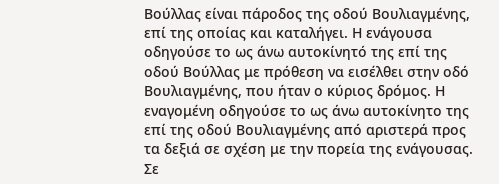Βούλλας είναι πάροδος της οδού Βουλιαγμένης, επί της οποίας και καταλήγει. Η ενάγουσα οδηγούσε το ως άνω αυτοκίνητό της επί της οδού Βούλλας με πρόθεση να εισέλθει στην οδό Βουλιαγμένης, που ήταν ο κύριος δρόμος. Η εναγομένη οδηγούσε το ως άνω αυτοκίνητο της επί της οδού Βουλιαγμένης από αριστερά προς τα δεξιά σε σχέση με την πορεία της ενάγουσας. Σε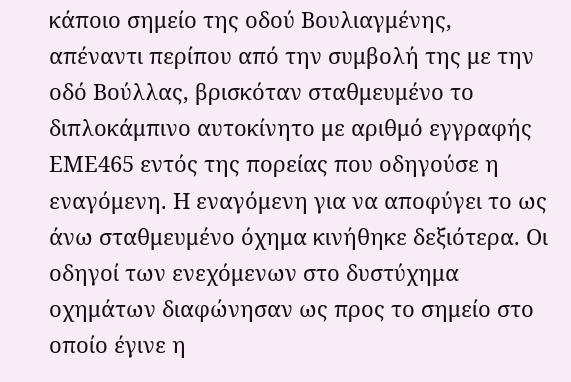κάποιο σημείο της οδού Βουλιαγμένης, απέναντι περίπου από την συμβολή της με την οδό Βούλλας, βρισκόταν σταθμευμένο το διπλοκάμπινο αυτοκίνητο με αριθμό εγγραφής ΕΜΕ465 εντός της πορείας που οδηγούσε η εναγόμενη. Η εναγόμενη για να αποφύγει το ως άνω σταθμευμένο όχημα κινήθηκε δεξιότερα. Οι οδηγοί των ενεχόμενων στο δυστύχημα οχημάτων διαφώνησαν ως προς το σημείο στο οποίο έγινε η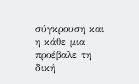σύγκρουση και η κάθε μια προέβαλε τη δική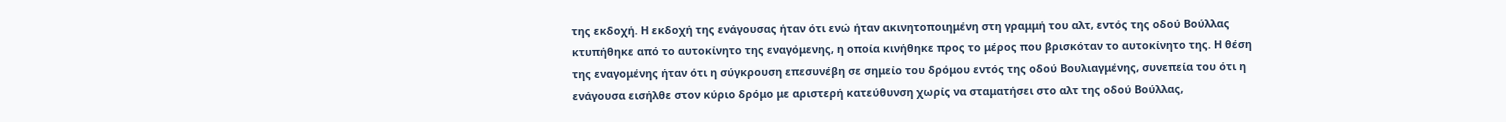της εκδοχή. Η εκδοχή της ενάγουσας ήταν ότι ενώ ήταν ακινητοποιημένη στη γραμμή του αλτ, εντός της οδού Βούλλας κτυπήθηκε από το αυτοκίνητο της εναγόμενης, η οποία κινήθηκε προς το μέρος που βρισκόταν το αυτοκίνητο της. Η θέση της εναγομένης ήταν ότι η σύγκρουση επεσυνέβη σε σημείο του δρόμου εντός της οδού Βουλιαγμένης, συνεπεία του ότι η ενάγουσα εισήλθε στον κύριο δρόμο με αριστερή κατεύθυνση χωρίς να σταματήσει στο αλτ της οδού Βούλλας,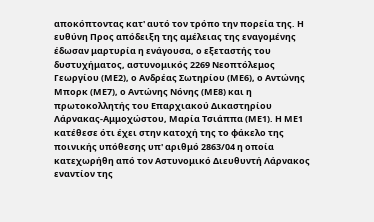αποκόπτοντας κατ' αυτό τον τρόπο την πορεία της. Η ευθύνη Προς απόδειξη της αμέλειας της εναγομένης έδωσαν μαρτυρία η ενάγουσα, ο εξεταστής του δυστυχήματος, αστυνομικός 2269 Νεοπτόλεμος Γεωργίου (ΜΕ2), ο Ανδρέας Σωτηρίου (ΜΕ6), ο Αντώνης Μπορκ (ΜΕ7), ο Αντώνης Νόνης (ΜΕ8) και η πρωτοκολλητής του Επαρχιακού Δικαστηρίου Λάρνακας-Αμμοχώστου, Μαρία Τσιάππα (ΜΕ1). Η ΜΕ1 κατέθεσε ότι έχει στην κατοχή της το φάκελο της ποινικής υπόθεσης υπ' αριθμό 2863/04 η οποία κατεχωρήθη από τον Αστυνομικό Διευθυντή Λάρνακος εναντίον της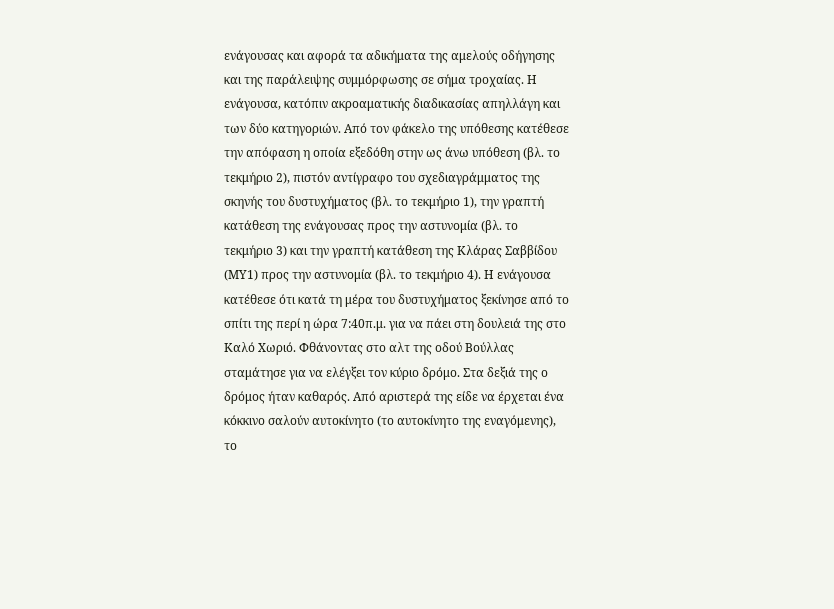ενάγουσας και αφορά τα αδικήματα της αμελούς οδήγησης και της παράλειψης συμμόρφωσης σε σήμα τροχαίας. Η ενάγουσα, κατόπιν ακροαματικής διαδικασίας απηλλάγη και των δύο κατηγοριών. Από τον φάκελο της υπόθεσης κατέθεσε την απόφαση η οποία εξεδόθη στην ως άνω υπόθεση (βλ. το τεκμήριο 2), πιστόν αντίγραφο του σχεδιαγράμματος της σκηνής του δυστυχήματος (βλ. το τεκμήριο 1), την γραπτή κατάθεση της ενάγουσας προς την αστυνομία (βλ. το τεκμήριο 3) και την γραπτή κατάθεση της Κλάρας Σαββίδου (ΜΥ1) προς την αστυνομία (βλ. το τεκμήριο 4). Η ενάγουσα κατέθεσε ότι κατά τη μέρα του δυστυχήματος ξεκίνησε από το σπίτι της περί η ώρα 7:40π.μ. για να πάει στη δουλειά της στο Καλό Χωριό. Φθάνοντας στο αλτ της οδού Βούλλας σταμάτησε για να ελέγξει τον κύριο δρόμο. Στα δεξιά της ο δρόμος ήταν καθαρός. Από αριστερά της είδε να έρχεται ένα κόκκινο σαλούν αυτοκίνητο (το αυτοκίνητο της εναγόμενης), το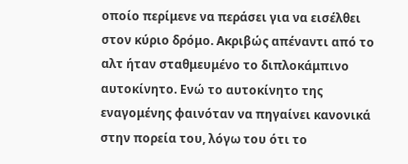οποίο περίμενε να περάσει για να εισέλθει στον κύριο δρόμο. Ακριβώς απέναντι από το αλτ ήταν σταθμευμένο το διπλοκάμπινο αυτοκίνητο. Ενώ το αυτοκίνητο της εναγομένης φαινόταν να πηγαίνει κανονικά στην πορεία του, λόγω του ότι το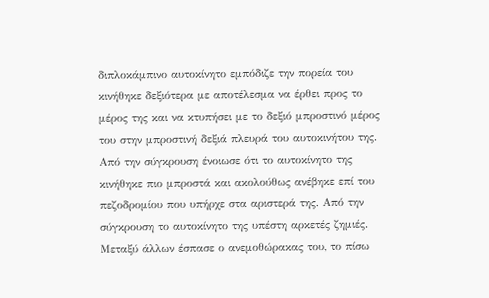διπλοκάμπινο αυτοκίνητο εμπόδιζε την πορεία του κινήθηκε δεξιότερα με αποτέλεσμα να έρθει προς το μέρος της και να κτυπήσει με το δεξιό μπροστινό μέρος του στην μπροστινή δεξιά πλευρά του αυτοκινήτου της. Από την σύγκρουση ένοιωσε ότι το αυτοκίνητο της κινήθηκε πιο μπροστά και ακολούθως ανέβηκε επί του πεζοδρομίου που υπήρχε στα αριστερά της. Από την σύγκρουση το αυτοκίνητο της υπέστη αρκετές ζημιές. Μεταξύ άλλων έσπασε ο ανεμοθώρακας του, το πίσω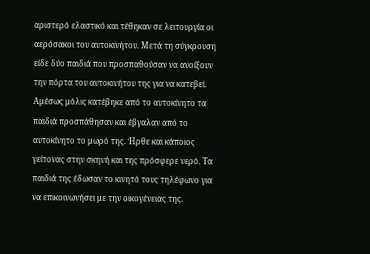αριστερό ελαστικό και τέθηκαν σε λειτουργία οι αερόσακοι του αυτοκινήτου. Μετά τη σύγκρουση είδε δύο παιδιά που προσπαθούσαν να ανοίξουν την πόρτα του αυτοκινήτου της για να κατεβεί. Αμέσως μόλις κατέβηκε από το αυτοκίνητο τα παιδιά προσπάθησαν και έβγαλαν από το αυτοκίνητο το μωρό της. Ήρθε και κάποιος γείτονας στην σκηνή και της πρόσφερε νερό. Τα παιδιά της έδωσαν το κινητό τους τηλέφωνο για να επικοινωνήσει με την οικογένειας της.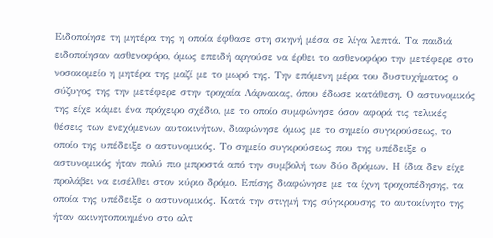Ειδοποίησε τη μητέρα της η οποία έφθασε στη σκηνή μέσα σε λίγα λεπτά. Τα παιδιά ειδοποίησαν ασθενοφόρο, όμως επειδή αργούσε να έρθει το ασθενοφόρο την μετέφερε στο νοσοκομείο η μητέρα της μαζί με το μωρό της. Την επόμενη μέρα του δυστυχήματος ο σύζυγος της την μετέφερε στην τροχαία Λάρνακας, όπου έδωσε κατάθεση. Ο αστυνομικός της είχε κάμει ένα πρόχειρο σχέδιο, με το οποίο συμφώνησε όσον αφορά τις τελικές θέσεις των ενεχόμενων αυτοκινήτων, διαφώνησε όμως με το σημείο συγκρούσεως, το οποίο της υπέδειξε ο αστυνομικός. Το σημείο συγκρούσεως που της υπέδειξε ο αστυνομικός ήταν πολύ πιο μπροστά από την συμβολή των δύο δρόμων. Η ίδια δεν είχε προλάβει να εισέλθει στον κύριο δρόμο. Επίσης διαφώνησε με τα ίχνη τροχοπέδησης, τα οποία της υπέδειξε ο αστυνομικός. Κατά την στιγμή της σύγκρουσης το αυτοκίνητο της ήταν ακινητοποιημένο στο αλτ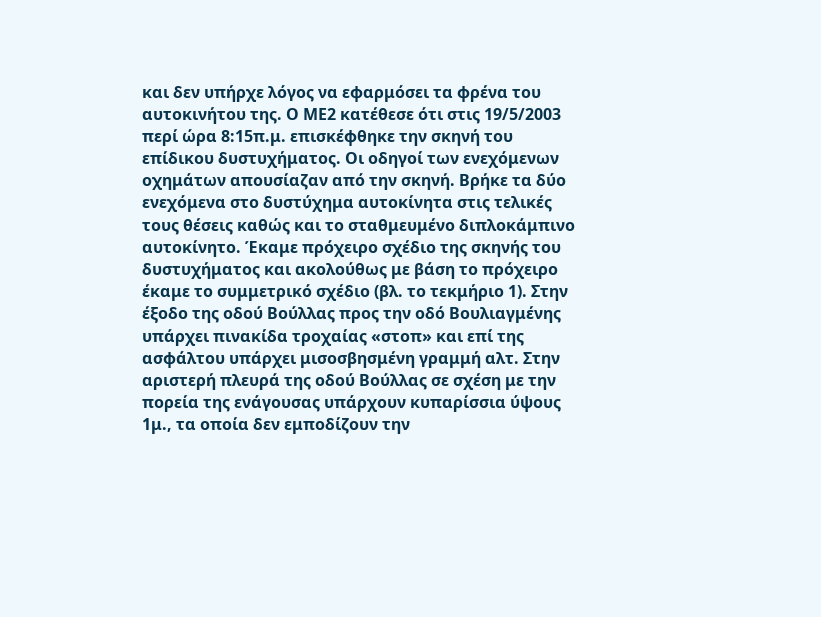και δεν υπήρχε λόγος να εφαρμόσει τα φρένα του αυτοκινήτου της. Ο ΜΕ2 κατέθεσε ότι στις 19/5/2003 περί ώρα 8:15π.μ. επισκέφθηκε την σκηνή του επίδικου δυστυχήματος. Οι οδηγοί των ενεχόμενων οχημάτων απουσίαζαν από την σκηνή. Βρήκε τα δύο ενεχόμενα στο δυστύχημα αυτοκίνητα στις τελικές τους θέσεις καθώς και το σταθμευμένο διπλοκάμπινο αυτοκίνητο. Έκαμε πρόχειρο σχέδιο της σκηνής του δυστυχήματος και ακολούθως με βάση το πρόχειρο έκαμε το συμμετρικό σχέδιο (βλ. το τεκμήριο 1). Στην έξοδο της οδού Βούλλας προς την οδό Βουλιαγμένης υπάρχει πινακίδα τροχαίας «στοπ» και επί της ασφάλτου υπάρχει μισοσβησμένη γραμμή αλτ. Στην αριστερή πλευρά της οδού Βούλλας σε σχέση με την πορεία της ενάγουσας υπάρχουν κυπαρίσσια ύψους 1μ., τα οποία δεν εμποδίζουν την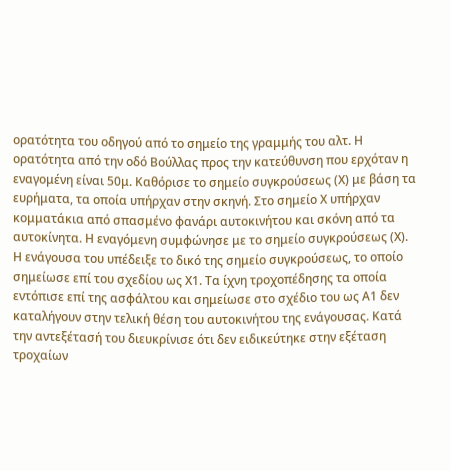ορατότητα του οδηγού από το σημείο της γραμμής του αλτ. Η ορατότητα από την οδό Βούλλας προς την κατεύθυνση που ερχόταν η εναγομένη είναι 50μ. Καθόρισε το σημείο συγκρούσεως (Χ) με βάση τα ευρήματα, τα οποία υπήρχαν στην σκηνή. Στο σημείο Χ υπήρχαν κομματάκια από σπασμένο φανάρι αυτοκινήτου και σκόνη από τα αυτοκίνητα. Η εναγόμενη συμφώνησε με το σημείο συγκρούσεως (Χ). Η ενάγουσα του υπέδειξε το δικό της σημείο συγκρούσεως, το οποίο σημείωσε επί του σχεδίου ως Χ1. Τα ίχνη τροχοπέδησης τα οποία εντόπισε επί της ασφάλτου και σημείωσε στο σχέδιο του ως Α1 δεν καταλήγουν στην τελική θέση του αυτοκινήτου της ενάγουσας. Κατά την αντεξέτασή του διευκρίνισε ότι δεν ειδικεύτηκε στην εξέταση τροχαίων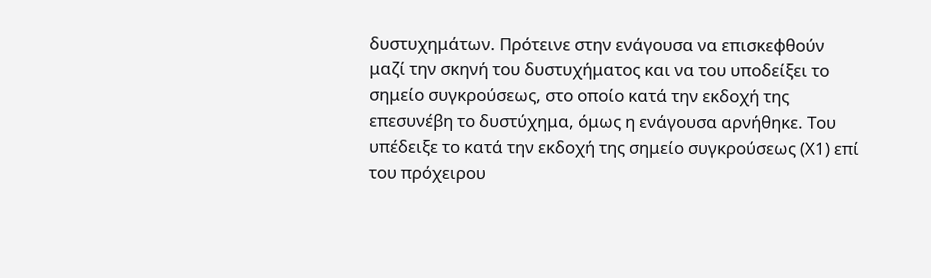δυστυχημάτων. Πρότεινε στην ενάγουσα να επισκεφθούν μαζί την σκηνή του δυστυχήματος και να του υποδείξει το σημείο συγκρούσεως, στο οποίο κατά την εκδοχή της επεσυνέβη το δυστύχημα, όμως η ενάγουσα αρνήθηκε. Του υπέδειξε το κατά την εκδοχή της σημείο συγκρούσεως (Χ1) επί του πρόχειρου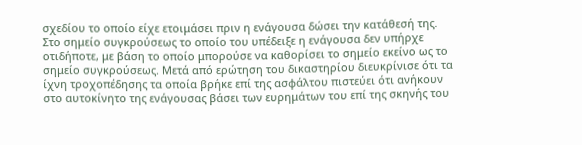σχεδίου το οποίο είχε ετοιμάσει πριν η ενάγουσα δώσει την κατάθεσή της. Στο σημείο συγκρούσεως το οποίο του υπέδειξε η ενάγουσα δεν υπήρχε οτιδήποτε, με βάση το οποίο μπορούσε να καθορίσει το σημείο εκείνο ως το σημείο συγκρούσεως. Μετά από ερώτηση του δικαστηρίου διευκρίνισε ότι τα ίχνη τροχοπέδησης τα οποία βρήκε επί της ασφάλτου πιστεύει ότι ανήκουν στο αυτοκίνητο της ενάγουσας βάσει των ευρημάτων του επί της σκηνής του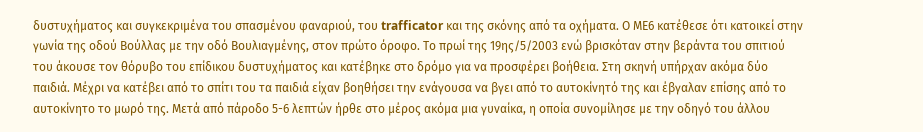δυστυχήματος και συγκεκριμένα του σπασμένου φαναριού, του trafficator και της σκόνης από τα οχήματα. Ο ΜΕ6 κατέθεσε ότι κατοικεί στην γωνία της οδού Βούλλας με την οδό Βουλιαγμένης, στον πρώτο όροφο. Το πρωί της 19ης/5/2003 ενώ βρισκόταν στην βεράντα του σπιτιού του άκουσε τον θόρυβο του επίδικου δυστυχήματος και κατέβηκε στο δρόμο για να προσφέρει βοήθεια. Στη σκηνή υπήρχαν ακόμα δύο παιδιά. Μέχρι να κατέβει από το σπίτι του τα παιδιά είχαν βοηθήσει την ενάγουσα να βγει από το αυτοκίνητό της και έβγαλαν επίσης από το αυτοκίνητο το μωρό της. Μετά από πάροδο 5-6 λεπτών ήρθε στο μέρος ακόμα μια γυναίκα, η οποία συνομίλησε με την οδηγό του άλλου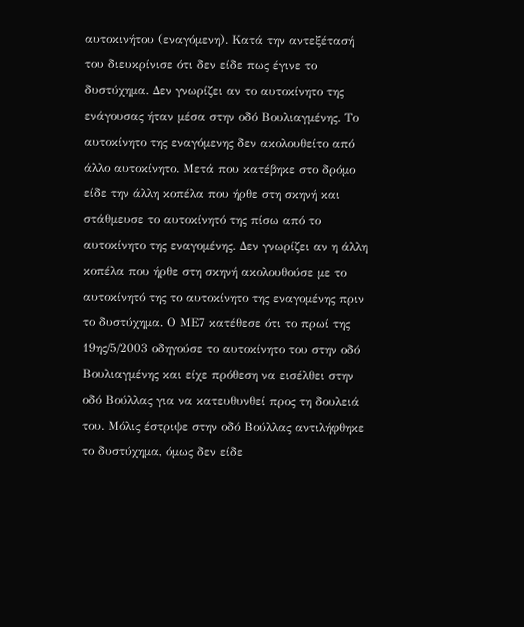αυτοκινήτου (εναγόμενη). Κατά την αντεξέτασή του διευκρίνισε ότι δεν είδε πως έγινε το δυστύχημα. Δεν γνωρίζει αν το αυτοκίνητο της ενάγουσας ήταν μέσα στην οδό Βουλιαγμένης. Το αυτοκίνητο της εναγόμενης δεν ακολουθείτο από άλλο αυτοκίνητο. Μετά που κατέβηκε στο δρόμο είδε την άλλη κοπέλα που ήρθε στη σκηνή και στάθμευσε το αυτοκίνητό της πίσω από το αυτοκίνητο της εναγομένης. Δεν γνωρίζει αν η άλλη κοπέλα που ήρθε στη σκηνή ακολουθούσε με το αυτοκίνητό της το αυτοκίνητο της εναγομένης πριν το δυστύχημα. Ο ΜΕ7 κατέθεσε ότι το πρωί της 19ης/5/2003 οδηγούσε το αυτοκίνητο του στην οδό Βουλιαγμένης και είχε πρόθεση να εισέλθει στην οδό Βούλλας για να κατευθυνθεί προς τη δουλειά του. Μόλις έστριψε στην οδό Βούλλας αντιλήφθηκε το δυστύχημα, όμως δεν είδε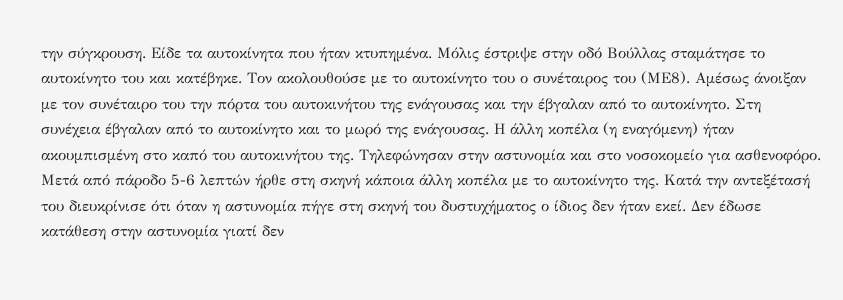την σύγκρουση. Είδε τα αυτοκίνητα που ήταν κτυπημένα. Μόλις έστριψε στην οδό Βούλλας σταμάτησε το αυτοκίνητο του και κατέβηκε. Τον ακολουθούσε με το αυτοκίνητο του ο συνέταιρος του (ΜΕ8). Αμέσως άνοιξαν με τον συνέταιρο του την πόρτα του αυτοκινήτου της ενάγουσας και την έβγαλαν από το αυτοκίνητο. Στη συνέχεια έβγαλαν από το αυτοκίνητο και το μωρό της ενάγουσας. Η άλλη κοπέλα (η εναγόμενη) ήταν ακουμπισμένη στο καπό του αυτοκινήτου της. Τηλεφώνησαν στην αστυνομία και στο νοσοκομείο για ασθενοφόρο. Μετά από πάροδο 5-6 λεπτών ήρθε στη σκηνή κάποια άλλη κοπέλα με το αυτοκίνητο της. Κατά την αντεξέτασή του διευκρίνισε ότι όταν η αστυνομία πήγε στη σκηνή του δυστυχήματος ο ίδιος δεν ήταν εκεί. Δεν έδωσε κατάθεση στην αστυνομία γιατί δεν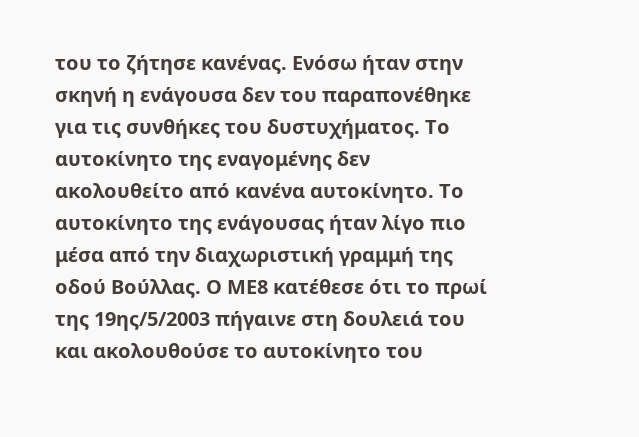του το ζήτησε κανένας. Ενόσω ήταν στην σκηνή η ενάγουσα δεν του παραπονέθηκε για τις συνθήκες του δυστυχήματος. Το αυτοκίνητο της εναγομένης δεν ακολουθείτο από κανένα αυτοκίνητο. Το αυτοκίνητο της ενάγουσας ήταν λίγο πιο μέσα από την διαχωριστική γραμμή της οδού Βούλλας. Ο ΜΕ8 κατέθεσε ότι το πρωί της 19ης/5/2003 πήγαινε στη δουλειά του και ακολουθούσε το αυτοκίνητο του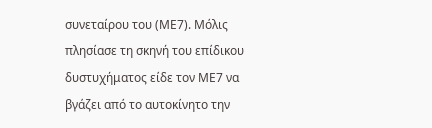συνεταίρου του (ΜΕ7). Μόλις πλησίασε τη σκηνή του επίδικου δυστυχήματος είδε τον ΜΕ7 να βγάζει από το αυτοκίνητο την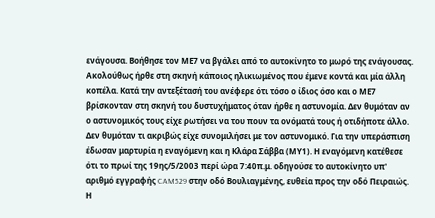ενάγουσα. Βοήθησε τον ΜΕ7 να βγάλει από το αυτοκίνητο το μωρό της ενάγουσας. Ακολούθως ήρθε στη σκηνή κάποιος ηλικιωμένος που έμενε κοντά και μία άλλη κοπέλα. Κατά την αντεξέτασή του ανέφερε ότι τόσο ο ίδιος όσο και ο ΜΕ7 βρίσκονταν στη σκηνή του δυστυχήματος όταν ήρθε η αστυνομία. Δεν θυμόταν αν ο αστυνομικός τους είχε ρωτήσει να του πουν τα ονόματά τους ή οτιδήποτε άλλο. Δεν θυμόταν τι ακριβώς είχε συνομιλήσει με τον αστυνομικό. Για την υπεράσπιση έδωσαν μαρτυρία η εναγόμενη και η Κλάρα Σάββα (ΜΥ1). Η εναγόμενη κατέθεσε ότι το πρωί της 19ης/5/2003 περί ώρα 7:40π.μ. οδηγούσε το αυτοκίνητο υπ' αριθμό εγγραφής CAM529 στην οδό Βουλιαγμένης, ευθεία προς την οδό Πειραιώς. Η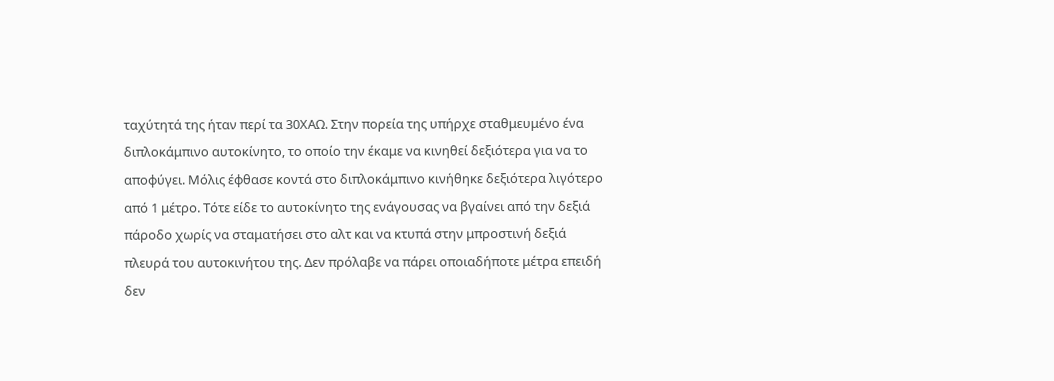ταχύτητά της ήταν περί τα 30ΧΑΩ. Στην πορεία της υπήρχε σταθμευμένο ένα διπλοκάμπινο αυτοκίνητο, το οποίο την έκαμε να κινηθεί δεξιότερα για να το αποφύγει. Μόλις έφθασε κοντά στο διπλοκάμπινο κινήθηκε δεξιότερα λιγότερο από 1 μέτρο. Τότε είδε το αυτοκίνητο της ενάγουσας να βγαίνει από την δεξιά πάροδο χωρίς να σταματήσει στο αλτ και να κτυπά στην μπροστινή δεξιά πλευρά του αυτοκινήτου της. Δεν πρόλαβε να πάρει οποιαδήποτε μέτρα επειδή δεν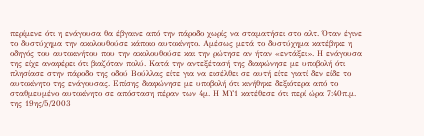περίμενε ότι η ενάγουσα θα έβγαινε από την πάροδο χωρίς να σταματήσει στο αλτ. Όταν έγινε το δυστύχημα την ακολουθούσε κάποιο αυτοκίνητο. Αμέσως μετά το δυστύχημα κατέβηκε η οδηγός του αυτοκινήτου που την ακολουθούσε και την ρώτησε αν ήταν «εντάξει». Η ενάγουσα της είχε αναφέρει ότι βιαζόταν πολύ. Κατά την αντεξέτασή της διαφώνησε με υποβολή ότι πλησίασε στην πάροδο της οδού Βούλλας είτε για να εισέλθει σε αυτή είτε γιατί δεν είδε το αυτοκίνητο της ενάγουσας. Επίσης διαφώνησε με υποβολή ότι κινήθηκε δεξιότερα από το σταθμευμένο αυτοκίνητο σε απόσταση πέραν των 4μ. Η ΜΥ1 κατέθεσε ότι περί ώρα 7:40π.μ. της 19ης/5/2003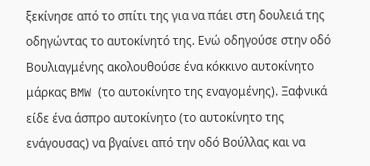ξεκίνησε από το σπίτι της για να πάει στη δουλειά της οδηγώντας το αυτοκίνητό της. Ενώ οδηγούσε στην οδό Βουλιαγμένης ακολουθούσε ένα κόκκινο αυτοκίνητο μάρκας BMW (το αυτοκίνητο της εναγομένης). Ξαφνικά είδε ένα άσπρο αυτοκίνητο (το αυτοκίνητο της ενάγουσας) να βγαίνει από την οδό Βούλλας και να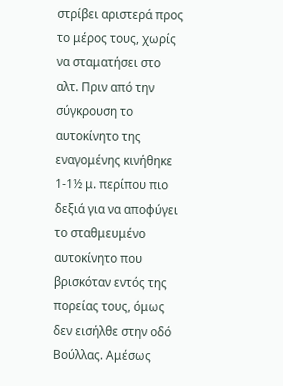στρίβει αριστερά προς το μέρος τους, χωρίς να σταματήσει στο αλτ. Πριν από την σύγκρουση το αυτοκίνητο της εναγομένης κινήθηκε 1-1½ μ. περίπου πιο δεξιά για να αποφύγει το σταθμευμένο αυτοκίνητο που βρισκόταν εντός της πορείας τους, όμως δεν εισήλθε στην οδό Βούλλας. Αμέσως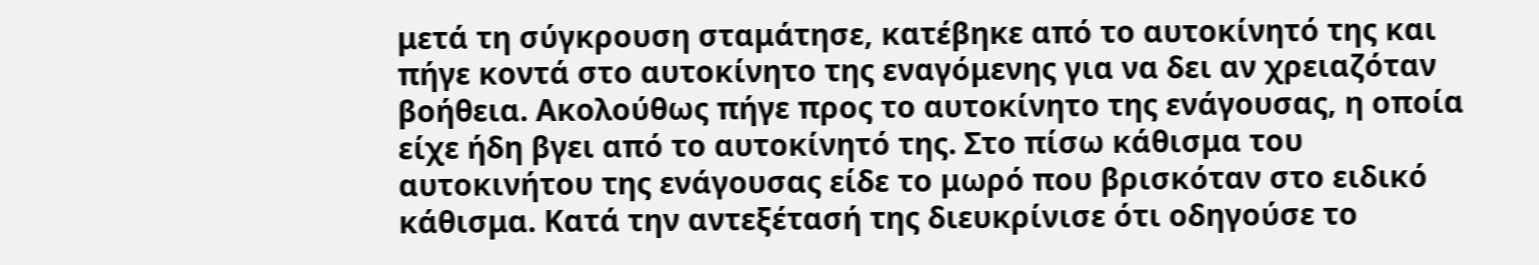μετά τη σύγκρουση σταμάτησε, κατέβηκε από το αυτοκίνητό της και πήγε κοντά στο αυτοκίνητο της εναγόμενης για να δει αν χρειαζόταν βοήθεια. Ακολούθως πήγε προς το αυτοκίνητο της ενάγουσας, η οποία είχε ήδη βγει από το αυτοκίνητό της. Στο πίσω κάθισμα του αυτοκινήτου της ενάγουσας είδε το μωρό που βρισκόταν στο ειδικό κάθισμα. Κατά την αντεξέτασή της διευκρίνισε ότι οδηγούσε το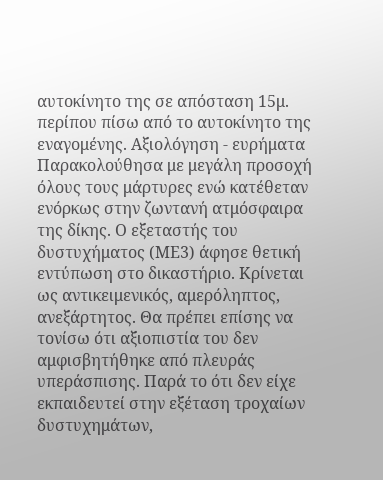αυτοκίνητο της σε απόσταση 15μ. περίπου πίσω από το αυτοκίνητο της εναγομένης. Αξιολόγηση - ευρήματα Παρακολούθησα με μεγάλη προσοχή όλους τους μάρτυρες ενώ κατέθεταν ενόρκως στην ζωντανή ατμόσφαιρα της δίκης. Ο εξεταστής του δυστυχήματος (ΜΕ3) άφησε θετική εντύπωση στο δικαστήριο. Κρίνεται ως αντικειμενικός, αμερόληπτος, ανεξάρτητος. Θα πρέπει επίσης να τονίσω ότι αξιοπιστία του δεν αμφισβητήθηκε από πλευράς υπεράσπισης. Παρά το ότι δεν είχε εκπαιδευτεί στην εξέταση τροχαίων δυστυχημάτων,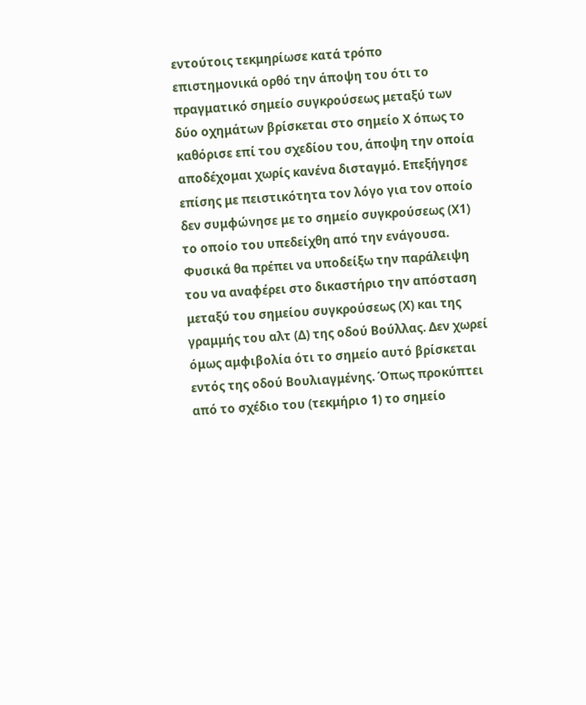εντούτοις τεκμηρίωσε κατά τρόπο επιστημονικά ορθό την άποψη του ότι το πραγματικό σημείο συγκρούσεως μεταξύ των δύο οχημάτων βρίσκεται στο σημείο Χ όπως το καθόρισε επί του σχεδίου του, άποψη την οποία αποδέχομαι χωρίς κανένα δισταγμό. Επεξήγησε επίσης με πειστικότητα τον λόγο για τον οποίο δεν συμφώνησε με το σημείο συγκρούσεως (Χ1) το οποίο του υπεδείχθη από την ενάγουσα. Φυσικά θα πρέπει να υποδείξω την παράλειψη του να αναφέρει στο δικαστήριο την απόσταση μεταξύ του σημείου συγκρούσεως (Χ) και της γραμμής του αλτ (Δ) της οδού Βούλλας. Δεν χωρεί όμως αμφιβολία ότι το σημείο αυτό βρίσκεται εντός της οδού Βουλιαγμένης. Όπως προκύπτει από το σχέδιο του (τεκμήριο 1) το σημείο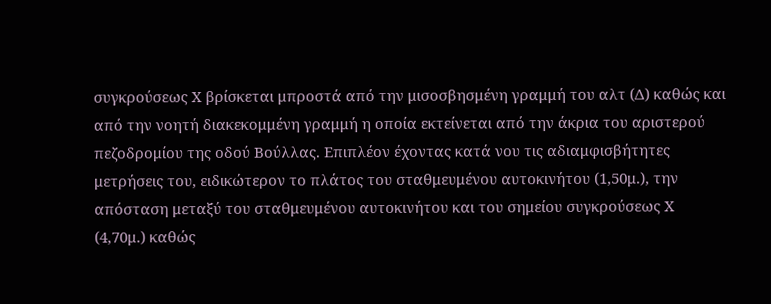συγκρούσεως Χ βρίσκεται μπροστά από την μισοσβησμένη γραμμή του αλτ (Δ) καθώς και από την νοητή διακεκομμένη γραμμή η οποία εκτείνεται από την άκρια του αριστερού πεζοδρομίου της οδού Βούλλας. Επιπλέον έχοντας κατά νου τις αδιαμφισβήτητες μετρήσεις του, ειδικώτερον το πλάτος του σταθμευμένου αυτοκινήτου (1,50μ.), την απόσταση μεταξύ του σταθμευμένου αυτοκινήτου και του σημείου συγκρούσεως Χ (4,70μ.) καθώς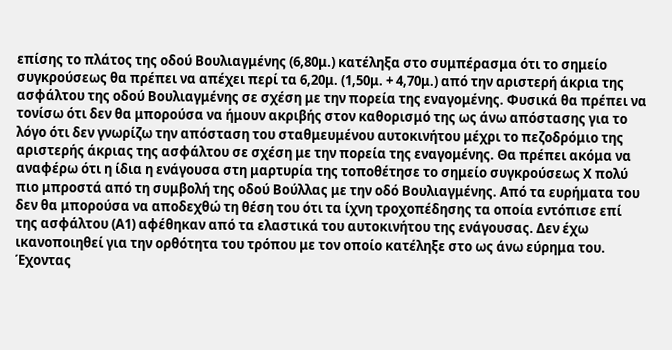επίσης το πλάτος της οδού Βουλιαγμένης (6,80μ.) κατέληξα στο συμπέρασμα ότι το σημείο συγκρούσεως θα πρέπει να απέχει περί τα 6,20μ. (1,50μ. + 4,70μ.) από την αριστερή άκρια της ασφάλτου της οδού Βουλιαγμένης σε σχέση με την πορεία της εναγομένης. Φυσικά θα πρέπει να τονίσω ότι δεν θα μπορούσα να ήμουν ακριβής στον καθορισμό της ως άνω απόστασης για το λόγο ότι δεν γνωρίζω την απόσταση του σταθμευμένου αυτοκινήτου μέχρι το πεζοδρόμιο της αριστερής άκριας της ασφάλτου σε σχέση με την πορεία της εναγομένης. Θα πρέπει ακόμα να αναφέρω ότι η ίδια η ενάγουσα στη μαρτυρία της τοποθέτησε το σημείο συγκρούσεως Χ πολύ πιο μπροστά από τη συμβολή της οδού Βούλλας με την οδό Βουλιαγμένης. Από τα ευρήματα του δεν θα μπορούσα να αποδεχθώ τη θέση του ότι τα ίχνη τροχοπέδησης τα οποία εντόπισε επί της ασφάλτου (Α1) αφέθηκαν από τα ελαστικά του αυτοκινήτου της ενάγουσας. Δεν έχω ικανοποιηθεί για την ορθότητα του τρόπου με τον οποίο κατέληξε στο ως άνω εύρημα του. Έχοντας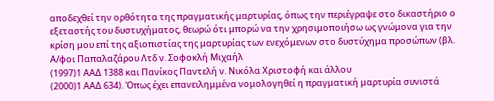αποδεχθεί την ορθότητα της πραγματικής μαρτυρίας, όπως την περιέγραψε στο δικαστήριο ο εξεταστής του δυστυχήματος, θεωρώ ότι μπορώ να την χρησιμοποιήσω ως γνώμονα για την κρίση μου επί της αξιοπιστίας της μαρτυρίας των ενεχόμενων στο δυστύχημα προσώπων (βλ. Α/φοι Παπαλαζάρου Λτδ ν. Σοφοκλή Μιχαήλ
(1997)1 ΑΑΔ 1388 και Πανίκος Παντελή ν. Νικόλα Χριστοφή και άλλου
(2000)1 ΑΑΔ 634). Όπως έχει επανειλημμένα νομολογηθεί η πραγματική μαρτυρία συνιστά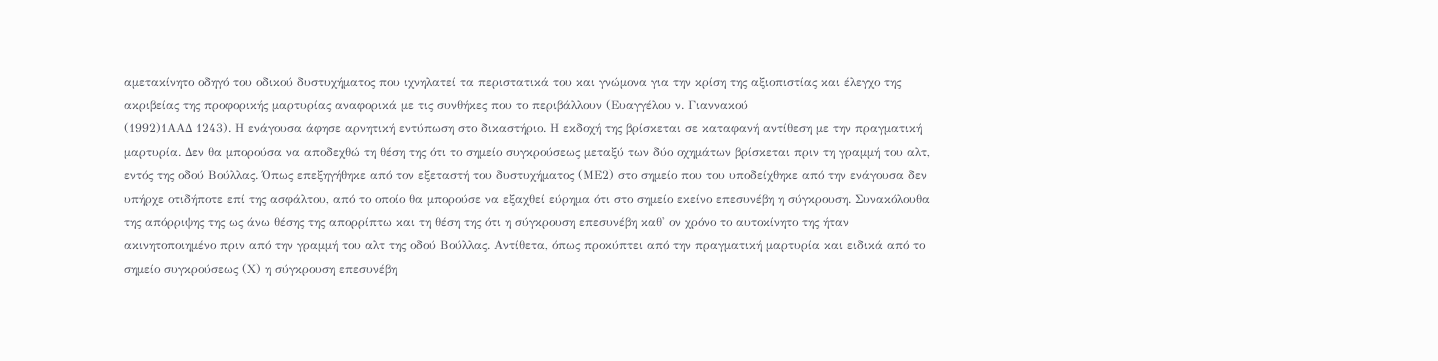αμετακίνητο οδηγό του οδικού δυστυχήματος που ιχνηλατεί τα περιστατικά του και γνώμονα για την κρίση της αξιοπιστίας και έλεγχο της ακριβείας της προφορικής μαρτυρίας αναφορικά με τις συνθήκες που το περιβάλλουν (Ευαγγέλου ν. Γιαννακού
(1992)1ΑΑΔ 1243). Η ενάγουσα άφησε αρνητική εντύπωση στο δικαστήριο. Η εκδοχή της βρίσκεται σε καταφανή αντίθεση με την πραγματική μαρτυρία. Δεν θα μπορούσα να αποδεχθώ τη θέση της ότι το σημείο συγκρούσεως μεταξύ των δύο οχημάτων βρίσκεται πριν τη γραμμή του αλτ, εντός της οδού Βούλλας. Όπως επεξηγήθηκε από τον εξεταστή του δυστυχήματος (ΜΕ2) στο σημείο που του υποδείχθηκε από την ενάγουσα δεν υπήρχε οτιδήποτε επί της ασφάλτου, από το οποίο θα μπορούσε να εξαχθεί εύρημα ότι στο σημείο εκείνο επεσυνέβη η σύγκρουση. Συνακόλουθα της απόρριψης της ως άνω θέσης της απορρίπτω και τη θέση της ότι η σύγκρουση επεσυνέβη καθ' ον χρόνο το αυτοκίνητο της ήταν ακινητοποιημένο πριν από την γραμμή του αλτ της οδού Βούλλας. Αντίθετα, όπως προκύπτει από την πραγματική μαρτυρία και ειδικά από το σημείο συγκρούσεως (Χ) η σύγκρουση επεσυνέβη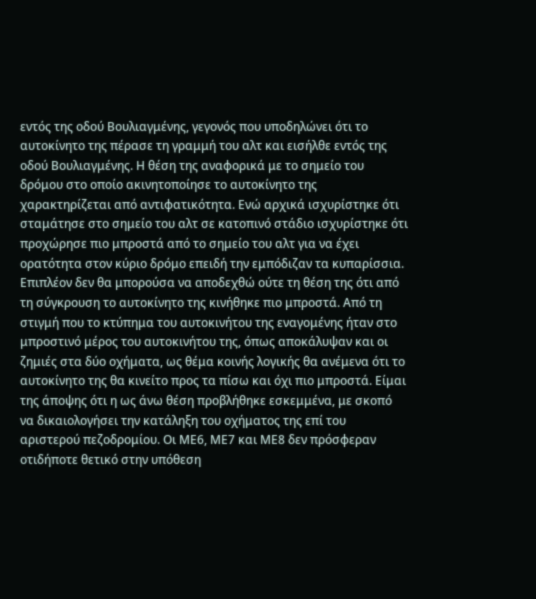εντός της οδού Βουλιαγμένης, γεγονός που υποδηλώνει ότι το αυτοκίνητο της πέρασε τη γραμμή του αλτ και εισήλθε εντός της οδού Βουλιαγμένης. Η θέση της αναφορικά με το σημείο του δρόμου στο οποίο ακινητοποίησε το αυτοκίνητο της χαρακτηρίζεται από αντιφατικότητα. Ενώ αρχικά ισχυρίστηκε ότι σταμάτησε στο σημείο του αλτ σε κατοπινό στάδιο ισχυρίστηκε ότι προχώρησε πιο μπροστά από το σημείο του αλτ για να έχει ορατότητα στον κύριο δρόμο επειδή την εμπόδιζαν τα κυπαρίσσια. Επιπλέον δεν θα μπορούσα να αποδεχθώ ούτε τη θέση της ότι από τη σύγκρουση το αυτοκίνητο της κινήθηκε πιο μπροστά. Από τη στιγμή που το κτύπημα του αυτοκινήτου της εναγομένης ήταν στο μπροστινό μέρος του αυτοκινήτου της, όπως αποκάλυψαν και οι ζημιές στα δύο οχήματα, ως θέμα κοινής λογικής θα ανέμενα ότι το αυτοκίνητο της θα κινείτο προς τα πίσω και όχι πιο μπροστά. Είμαι της άποψης ότι η ως άνω θέση προβλήθηκε εσκεμμένα, με σκοπό να δικαιολογήσει την κατάληξη του οχήματος της επί του αριστερού πεζοδρομίου. Οι ΜΕ6, ΜΕ7 και ΜΕ8 δεν πρόσφεραν οτιδήποτε θετικό στην υπόθεση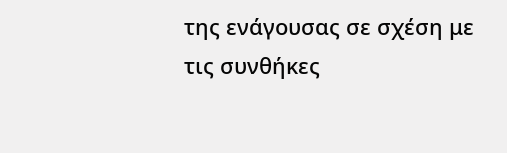της ενάγουσας σε σχέση με τις συνθήκες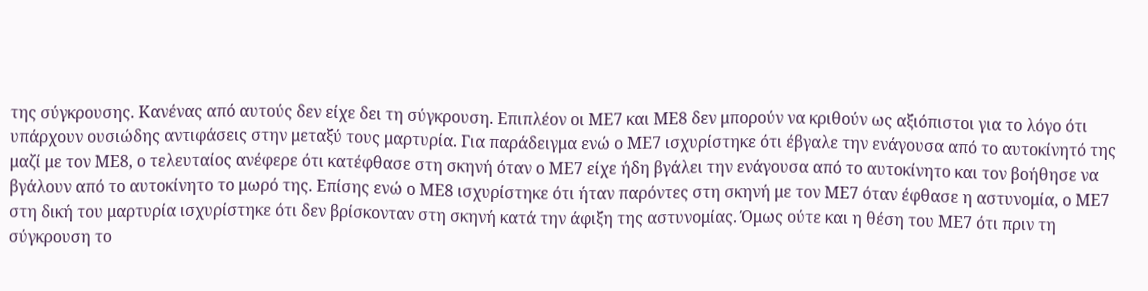της σύγκρουσης. Κανένας από αυτούς δεν είχε δει τη σύγκρουση. Επιπλέον οι ΜΕ7 και ΜΕ8 δεν μπορούν να κριθούν ως αξιόπιστοι για το λόγο ότι υπάρχουν ουσιώδης αντιφάσεις στην μεταξύ τους μαρτυρία. Για παράδειγμα ενώ ο ΜΕ7 ισχυρίστηκε ότι έβγαλε την ενάγουσα από το αυτοκίνητό της μαζί με τον ΜΕ8, ο τελευταίος ανέφερε ότι κατέφθασε στη σκηνή όταν ο ΜΕ7 είχε ήδη βγάλει την ενάγουσα από το αυτοκίνητο και τον βοήθησε να βγάλουν από το αυτοκίνητο το μωρό της. Επίσης ενώ ο ΜΕ8 ισχυρίστηκε ότι ήταν παρόντες στη σκηνή με τον ΜΕ7 όταν έφθασε η αστυνομία, ο ΜΕ7 στη δική του μαρτυρία ισχυρίστηκε ότι δεν βρίσκονταν στη σκηνή κατά την άφιξη της αστυνομίας. Όμως ούτε και η θέση του ΜΕ7 ότι πριν τη σύγκρουση το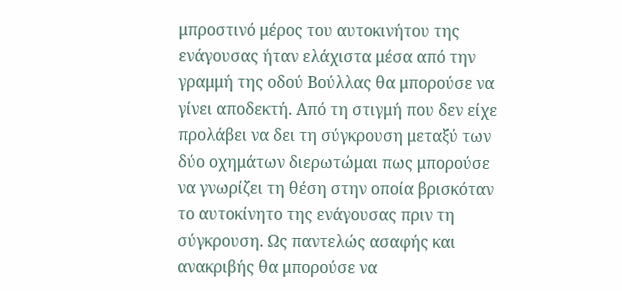μπροστινό μέρος του αυτοκινήτου της ενάγουσας ήταν ελάχιστα μέσα από την γραμμή της οδού Βούλλας θα μπορούσε να γίνει αποδεκτή. Από τη στιγμή που δεν είχε προλάβει να δει τη σύγκρουση μεταξύ των δύο οχημάτων διερωτώμαι πως μπορούσε να γνωρίζει τη θέση στην οποία βρισκόταν το αυτοκίνητο της ενάγουσας πριν τη σύγκρουση. Ως παντελώς ασαφής και ανακριβής θα μπορούσε να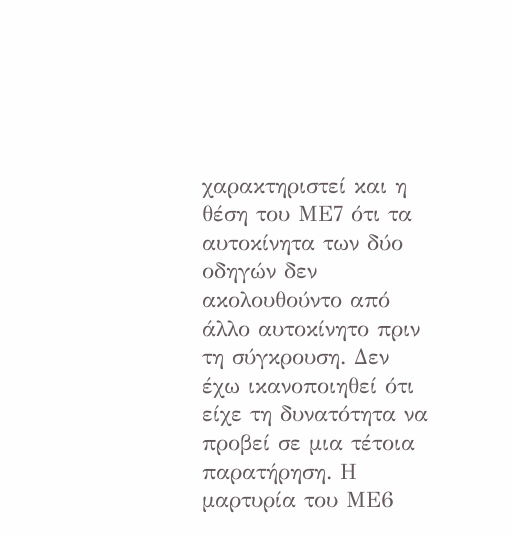χαρακτηριστεί και η θέση του ΜΕ7 ότι τα αυτοκίνητα των δύο οδηγών δεν ακολουθούντο από άλλο αυτοκίνητο πριν τη σύγκρουση. Δεν έχω ικανοποιηθεί ότι είχε τη δυνατότητα να προβεί σε μια τέτοια παρατήρηση. Η μαρτυρία του ΜΕ6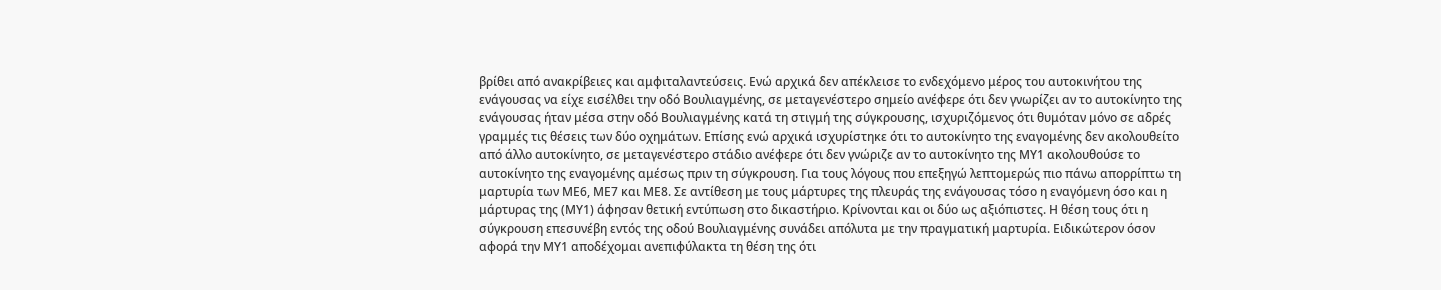βρίθει από ανακρίβειες και αμφιταλαντεύσεις. Ενώ αρχικά δεν απέκλεισε το ενδεχόμενο μέρος του αυτοκινήτου της ενάγουσας να είχε εισέλθει την οδό Βουλιαγμένης, σε μεταγενέστερο σημείο ανέφερε ότι δεν γνωρίζει αν το αυτοκίνητο της ενάγουσας ήταν μέσα στην οδό Βουλιαγμένης κατά τη στιγμή της σύγκρουσης, ισχυριζόμενος ότι θυμόταν μόνο σε αδρές γραμμές τις θέσεις των δύο οχημάτων. Επίσης ενώ αρχικά ισχυρίστηκε ότι το αυτοκίνητο της εναγομένης δεν ακολουθείτο από άλλο αυτοκίνητο, σε μεταγενέστερο στάδιο ανέφερε ότι δεν γνώριζε αν το αυτοκίνητο της ΜΥ1 ακολουθούσε το αυτοκίνητο της εναγομένης αμέσως πριν τη σύγκρουση. Για τους λόγους που επεξηγώ λεπτομερώς πιο πάνω απορρίπτω τη μαρτυρία των ΜΕ6, ΜΕ7 και ΜΕ8. Σε αντίθεση με τους μάρτυρες της πλευράς της ενάγουσας τόσο η εναγόμενη όσο και η μάρτυρας της (ΜΥ1) άφησαν θετική εντύπωση στο δικαστήριο. Κρίνονται και οι δύο ως αξιόπιστες. Η θέση τους ότι η σύγκρουση επεσυνέβη εντός της οδού Βουλιαγμένης συνάδει απόλυτα με την πραγματική μαρτυρία. Ειδικώτερον όσον αφορά την ΜΥ1 αποδέχομαι ανεπιφύλακτα τη θέση της ότι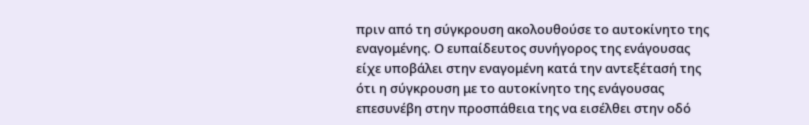πριν από τη σύγκρουση ακολουθούσε το αυτοκίνητο της εναγομένης. Ο ευπαίδευτος συνήγορος της ενάγουσας είχε υποβάλει στην εναγομένη κατά την αντεξέτασή της ότι η σύγκρουση με το αυτοκίνητο της ενάγουσας επεσυνέβη στην προσπάθεια της να εισέλθει στην οδό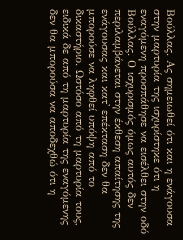Βούλλας. Ας σημειωθεί ότι και η ενάγουσα στην μαρτυρία της ισχυρίστηκε ότι η εναγόμενη προσπάθησε να εισέλθει στην οδό Βούλλας. Ο ισχυρισμός όμως αυτός δεν περιλαμβάνεται στην έκθεση απαίτησης της ενάγουσας και κατ' επέκταση δεν θα μπορούσε να ληφθεί υπόψη από το δικαστήριο. Ωστόσο από τη μαρτυρία τους, ειδικά δε από τη μαρτυρία της εναγόμενης δεν θα μπορούσα να αποδεχθώ ότι η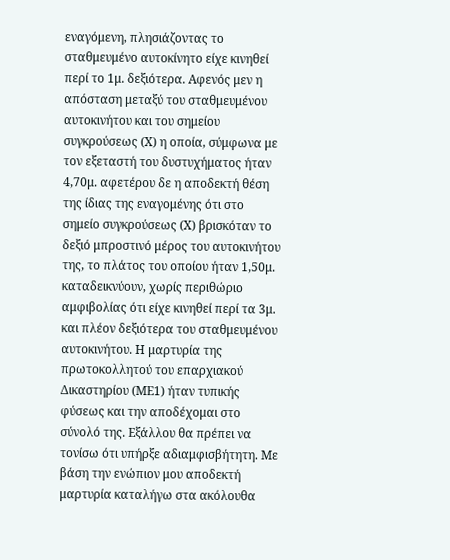εναγόμενη, πλησιάζοντας το σταθμευμένο αυτοκίνητο είχε κινηθεί περί το 1μ. δεξιότερα. Αφενός μεν η απόσταση μεταξύ του σταθμευμένου αυτοκινήτου και του σημείου συγκρούσεως (Χ) η οποία, σύμφωνα με τον εξεταστή του δυστυχήματος ήταν 4,70μ. αφετέρου δε η αποδεκτή θέση της ίδιας της εναγομένης ότι στο σημείο συγκρούσεως (Χ) βρισκόταν το δεξιό μπροστινό μέρος του αυτοκινήτου της, το πλάτος του οποίου ήταν 1,50μ. καταδεικνύουν, χωρίς περιθώριο αμφιβολίας ότι είχε κινηθεί περί τα 3μ. και πλέον δεξιότερα του σταθμευμένου αυτοκινήτου. Η μαρτυρία της πρωτοκολλητού του επαρχιακού Δικαστηρίου (ΜΕ1) ήταν τυπικής φύσεως και την αποδέχομαι στο σύνολό της. Εξάλλου θα πρέπει να τονίσω ότι υπήρξε αδιαμφισβήτητη. Με βάση την ενώπιον μου αποδεκτή μαρτυρία καταλήγω στα ακόλουθα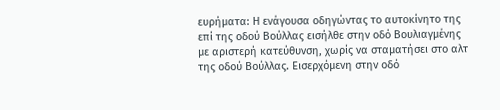ευρήματα: Η ενάγουσα οδηγώντας το αυτοκίνητο της επί της οδού Βούλλας εισήλθε στην οδό Βουλιαγμένης με αριστερή κατεύθυνση, χωρίς να σταματήσει στο αλτ της οδού Βούλλας. Εισερχόμενη στην οδό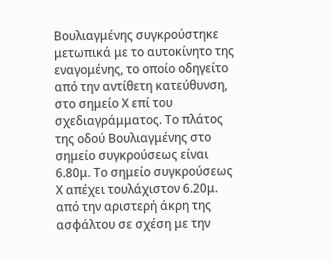Βουλιαγμένης συγκρούστηκε μετωπικά με το αυτοκίνητο της εναγομένης, το οποίο οδηγείτο από την αντίθετη κατεύθυνση, στο σημείο Χ επί του σχεδιαγράμματος. Το πλάτος της οδού Βουλιαγμένης στο σημείο συγκρούσεως είναι 6.80μ. Το σημείο συγκρούσεως Χ απέχει τουλάχιστον 6.20μ. από την αριστερή άκρη της ασφάλτου σε σχέση με την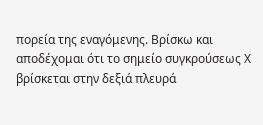πορεία της εναγόμενης. Βρίσκω και αποδέχομαι ότι το σημείο συγκρούσεως Χ βρίσκεται στην δεξιά πλευρά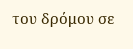του δρόμου σε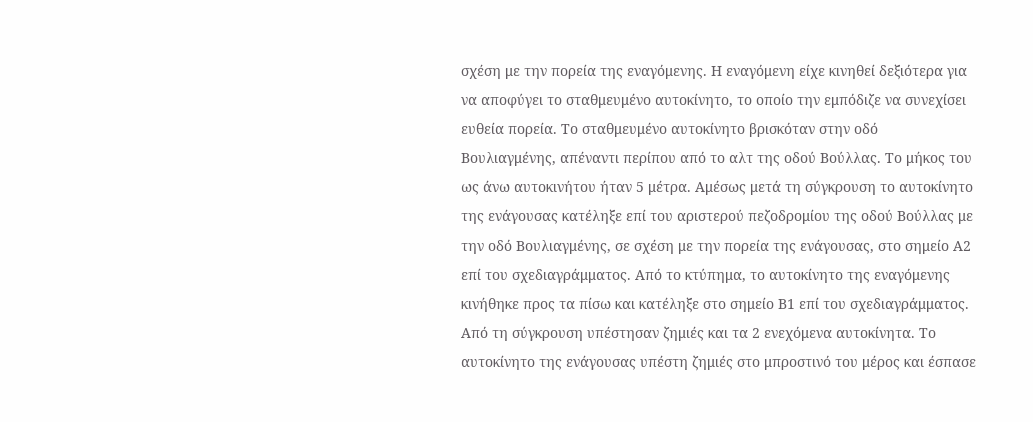σχέση με την πορεία της εναγόμενης. Η εναγόμενη είχε κινηθεί δεξιότερα για να αποφύγει το σταθμευμένο αυτοκίνητο, το οποίο την εμπόδιζε να συνεχίσει ευθεία πορεία. Το σταθμευμένο αυτοκίνητο βρισκόταν στην οδό Βουλιαγμένης, απέναντι περίπου από το αλτ της οδού Βούλλας. Το μήκος του ως άνω αυτοκινήτου ήταν 5 μέτρα. Αμέσως μετά τη σύγκρουση το αυτοκίνητο της ενάγουσας κατέληξε επί του αριστερού πεζοδρομίου της οδού Βούλλας με την οδό Βουλιαγμένης, σε σχέση με την πορεία της ενάγουσας, στο σημείο Α2 επί του σχεδιαγράμματος. Από το κτύπημα, το αυτοκίνητο της εναγόμενης κινήθηκε προς τα πίσω και κατέληξε στο σημείο Β1 επί του σχεδιαγράμματος. Από τη σύγκρουση υπέστησαν ζημιές και τα 2 ενεχόμενα αυτοκίνητα. Το αυτοκίνητο της ενάγουσας υπέστη ζημιές στο μπροστινό του μέρος και έσπασε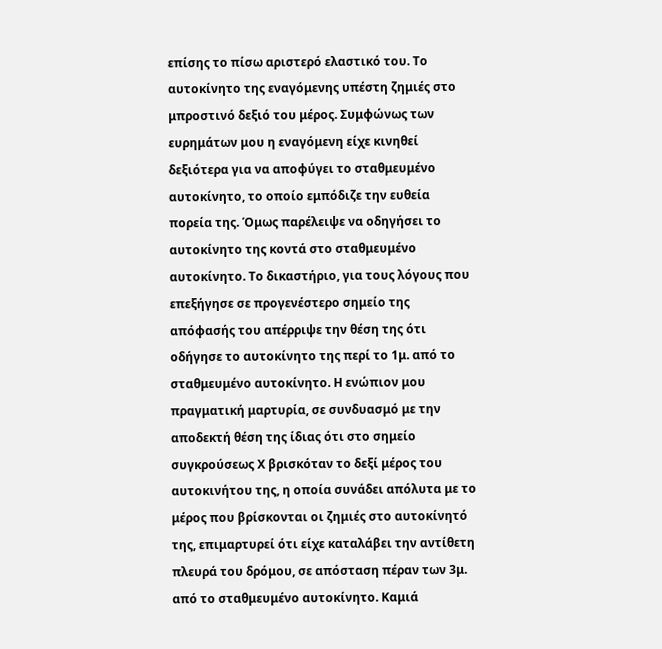επίσης το πίσω αριστερό ελαστικό του. Το αυτοκίνητο της εναγόμενης υπέστη ζημιές στο μπροστινό δεξιό του μέρος. Συμφώνως των ευρημάτων μου η εναγόμενη είχε κινηθεί δεξιότερα για να αποφύγει το σταθμευμένο αυτοκίνητο, το οποίο εμπόδιζε την ευθεία πορεία της. Όμως παρέλειψε να οδηγήσει το αυτοκίνητο της κοντά στο σταθμευμένο αυτοκίνητο. Το δικαστήριο, για τους λόγους που επεξήγησε σε προγενέστερο σημείο της απόφασής του απέρριψε την θέση της ότι οδήγησε το αυτοκίνητο της περί το 1μ. από το σταθμευμένο αυτοκίνητο. Η ενώπιον μου πραγματική μαρτυρία, σε συνδυασμό με την αποδεκτή θέση της ίδιας ότι στο σημείο συγκρούσεως Χ βρισκόταν το δεξί μέρος του αυτοκινήτου της, η οποία συνάδει απόλυτα με το μέρος που βρίσκονται οι ζημιές στο αυτοκίνητό της, επιμαρτυρεί ότι είχε καταλάβει την αντίθετη πλευρά του δρόμου, σε απόσταση πέραν των 3μ. από το σταθμευμένο αυτοκίνητο. Καμιά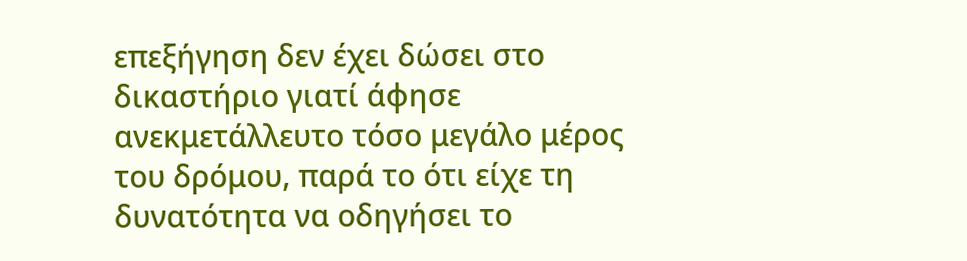επεξήγηση δεν έχει δώσει στο δικαστήριο γιατί άφησε ανεκμετάλλευτο τόσο μεγάλο μέρος του δρόμου, παρά το ότι είχε τη δυνατότητα να οδηγήσει το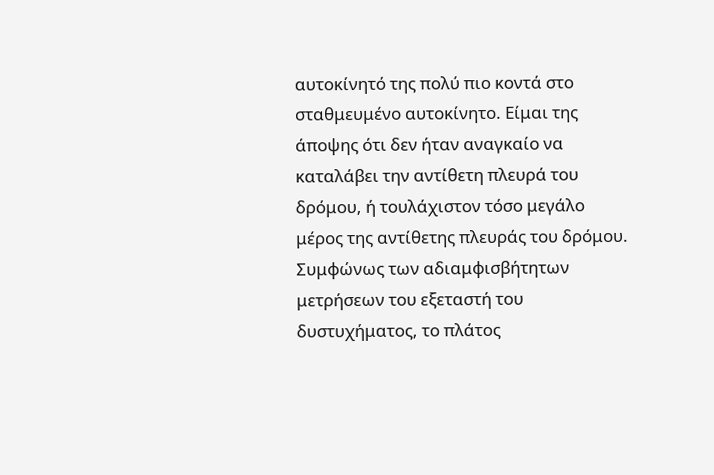αυτοκίνητό της πολύ πιο κοντά στο σταθμευμένο αυτοκίνητο. Είμαι της άποψης ότι δεν ήταν αναγκαίο να καταλάβει την αντίθετη πλευρά του δρόμου, ή τουλάχιστον τόσο μεγάλο μέρος της αντίθετης πλευράς του δρόμου. Συμφώνως των αδιαμφισβήτητων μετρήσεων του εξεταστή του δυστυχήματος, το πλάτος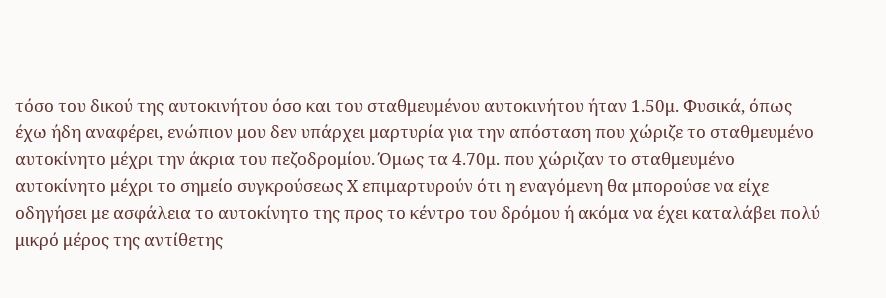τόσο του δικού της αυτοκινήτου όσο και του σταθμευμένου αυτοκινήτου ήταν 1.50μ. Φυσικά, όπως έχω ήδη αναφέρει, ενώπιον μου δεν υπάρχει μαρτυρία για την απόσταση που χώριζε το σταθμευμένο αυτοκίνητο μέχρι την άκρια του πεζοδρομίου. Όμως τα 4.70μ. που χώριζαν το σταθμευμένο αυτοκίνητο μέχρι το σημείο συγκρούσεως Χ επιμαρτυρούν ότι η εναγόμενη θα μπορούσε να είχε οδηγήσει με ασφάλεια το αυτοκίνητο της προς το κέντρο του δρόμου ή ακόμα να έχει καταλάβει πολύ μικρό μέρος της αντίθετης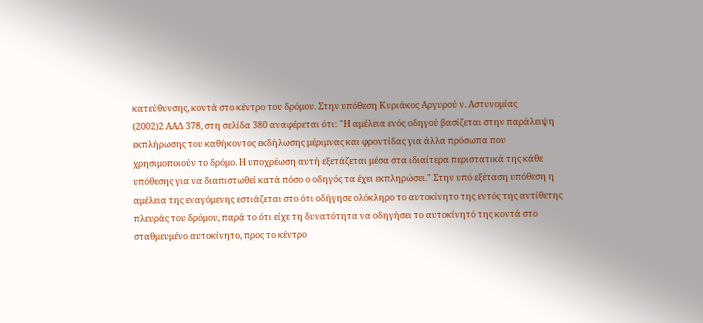κατεύθυνσης, κοντά στο κέντρο του δρόμου. Στην υπόθεση Κυριάκος Αργυρού ν. Αστυνομίας
(2002)2 ΑΑΔ 378, στη σελίδα 380 αναφέρεται ότι: "Η αμέλεια ενός οδηγού βασίζεται στην παράλειψη εκπλήρωσης του καθήκοντος εκδήλωσης μέριμνας και φροντίδας για άλλα πρόσωπα που χρησιμοποιούν το δρόμο. Η υποχρέωση αυτή εξετάζεται μέσα στα ιδιαίτερα περιστατικά της κάθε υπόθεσης για να διαπιστωθεί κατά πόσο ο οδηγός τα έχει εκπληρώσει." Στην υπό εξέταση υπόθεση η αμέλεια της εναγόμενης εστιάζεται στο ότι οδήγησε ολόκληρο το αυτοκίνητο της εντός της αντίθετης πλευράς του δρόμου, παρά το ότι είχε τη δυνατότητα να οδηγήσει το αυτοκίνητό της κοντά στο σταθμευμένο αυτοκίνητο, προς το κέντρο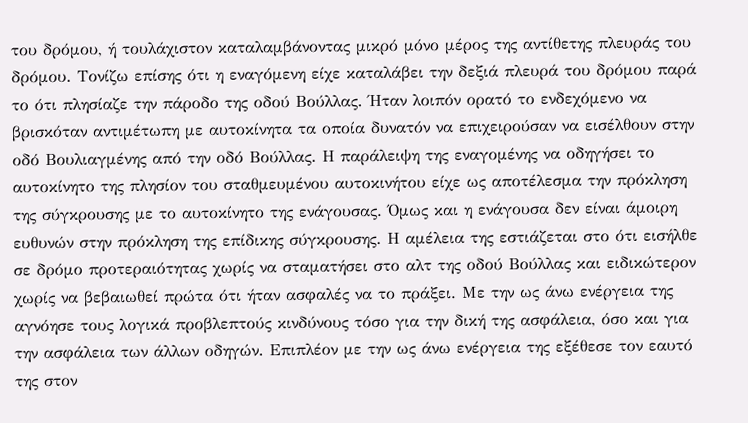του δρόμου, ή τουλάχιστον καταλαμβάνοντας μικρό μόνο μέρος της αντίθετης πλευράς του δρόμου. Τονίζω επίσης ότι η εναγόμενη είχε καταλάβει την δεξιά πλευρά του δρόμου παρά το ότι πλησίαζε την πάροδο της οδού Βούλλας. Ήταν λοιπόν ορατό το ενδεχόμενο να βρισκόταν αντιμέτωπη με αυτοκίνητα τα οποία δυνατόν να επιχειρούσαν να εισέλθουν στην οδό Βουλιαγμένης από την οδό Βούλλας. Η παράλειψη της εναγομένης να οδηγήσει το αυτοκίνητο της πλησίον του σταθμευμένου αυτοκινήτου είχε ως αποτέλεσμα την πρόκληση της σύγκρουσης με το αυτοκίνητο της ενάγουσας. Όμως και η ενάγουσα δεν είναι άμοιρη ευθυνών στην πρόκληση της επίδικης σύγκρουσης. Η αμέλεια της εστιάζεται στο ότι εισήλθε σε δρόμο προτεραιότητας χωρίς να σταματήσει στο αλτ της οδού Βούλλας και ειδικώτερον χωρίς να βεβαιωθεί πρώτα ότι ήταν ασφαλές να το πράξει. Με την ως άνω ενέργεια της αγνόησε τους λογικά προβλεπτούς κινδύνους τόσο για την δική της ασφάλεια, όσο και για την ασφάλεια των άλλων οδηγών. Επιπλέον με την ως άνω ενέργεια της εξέθεσε τον εαυτό της στον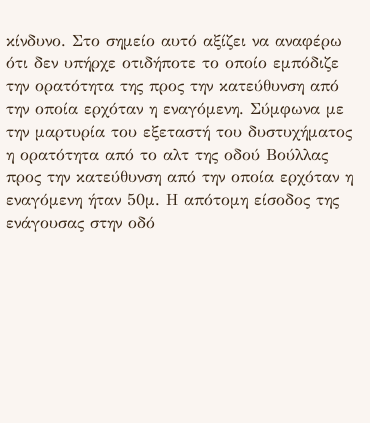κίνδυνο. Στο σημείο αυτό αξίζει να αναφέρω ότι δεν υπήρχε οτιδήποτε το οποίο εμπόδιζε την ορατότητα της προς την κατεύθυνση από την οποία ερχόταν η εναγόμενη. Σύμφωνα με την μαρτυρία του εξεταστή του δυστυχήματος η ορατότητα από το αλτ της οδού Βούλλας προς την κατεύθυνση από την οποία ερχόταν η εναγόμενη ήταν 50μ. Η απότομη είσοδος της ενάγουσας στην οδό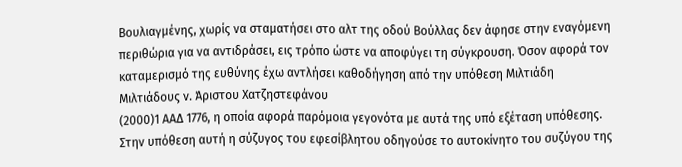Βουλιαγμένης, χωρίς να σταματήσει στο αλτ της οδού Βούλλας δεν άφησε στην εναγόμενη περιθώρια για να αντιδράσει, εις τρόπο ώστε να αποφύγει τη σύγκρουση. Όσον αφορά τον καταμερισμό της ευθύνης έχω αντλήσει καθοδήγηση από την υπόθεση Μιλτιάδη Μιλτιάδους ν. Άριστου Χατζηστεφάνου
(2000)1 ΑΑΔ 1776, η οποία αφορά παρόμοια γεγονότα με αυτά της υπό εξέταση υπόθεσης. Στην υπόθεση αυτή η σύζυγος του εφεσίβλητου οδηγούσε το αυτοκίνητο του συζύγου της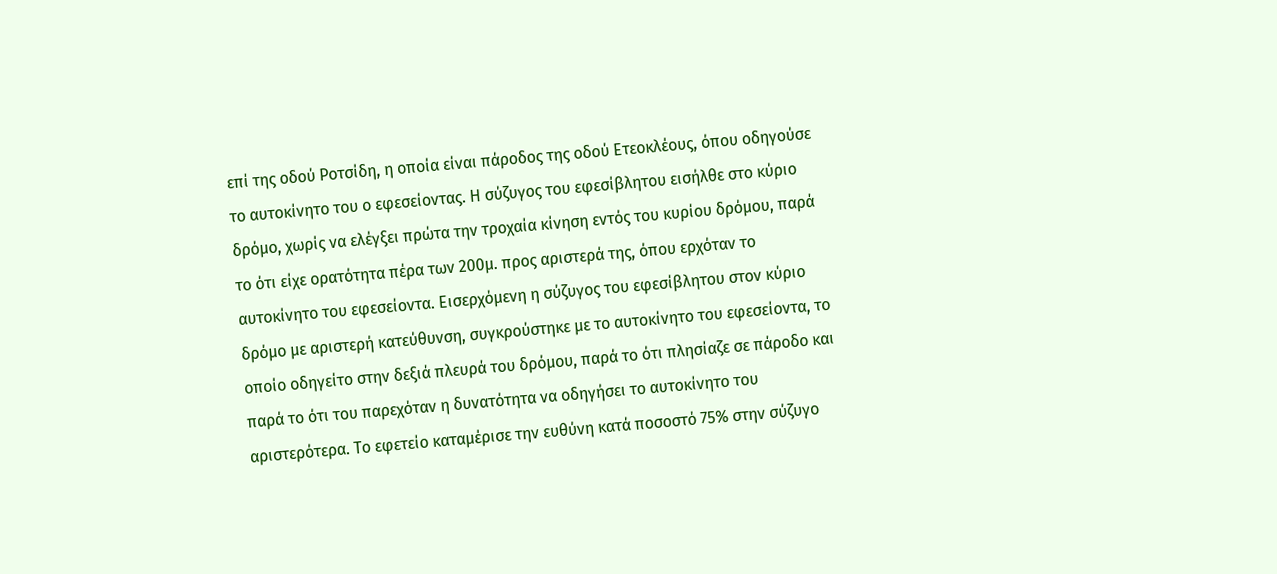επί της οδού Ροτσίδη, η οποία είναι πάροδος της οδού Ετεοκλέους, όπου οδηγούσε το αυτοκίνητο του ο εφεσείοντας. Η σύζυγος του εφεσίβλητου εισήλθε στο κύριο δρόμο, χωρίς να ελέγξει πρώτα την τροχαία κίνηση εντός του κυρίου δρόμου, παρά το ότι είχε ορατότητα πέρα των 200μ. προς αριστερά της, όπου ερχόταν το αυτοκίνητο του εφεσείοντα. Εισερχόμενη η σύζυγος του εφεσίβλητου στον κύριο δρόμο με αριστερή κατεύθυνση, συγκρούστηκε με το αυτοκίνητο του εφεσείοντα, το οποίο οδηγείτο στην δεξιά πλευρά του δρόμου, παρά το ότι πλησίαζε σε πάροδο και παρά το ότι του παρεχόταν η δυνατότητα να οδηγήσει το αυτοκίνητο του αριστερότερα. Το εφετείο καταμέρισε την ευθύνη κατά ποσοστό 75% στην σύζυγο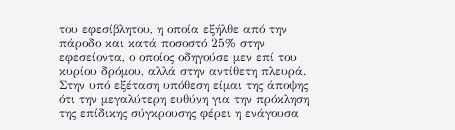του εφεσίβλητου, η οποία εξήλθε από την πάροδο και κατά ποσοστό 25% στην εφεσείοντα, ο οποίος οδηγούσε μεν επί του κυρίου δρόμου, αλλά στην αντίθετη πλευρά. Στην υπό εξέταση υπόθεση είμαι της άποψης ότι την μεγαλύτερη ευθύνη για την πρόκληση της επίδικης σύγκρουσης φέρει η ενάγουσα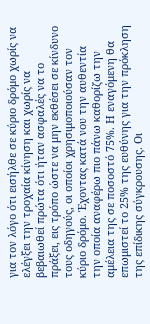για τον λόγο ότι εισήλθε σε κύριο δρόμο χωρίς να ελέγξει την τροχαία κίνηση και χωρίς να βεβαιωθεί πρώτα ότι ήταν ασφαλές να το πράξει, εις τρόπο ώστε να μην εκθέσει σε κίνδυνο τους οδηγούς, οι οποίοι χρησιμοποιούσαν τον κύριο δρόμο. Έχοντας κατά νου την αυθεντία την οποία αναφέρω πιο πάνω καθορίζω την αμέλεια της σε ποσοστό 75%. Η εναγόμενη θα επωμιστεί το 25% της ευθύνης για την πρόκληση της επίδικης σύγκρουσης. Οι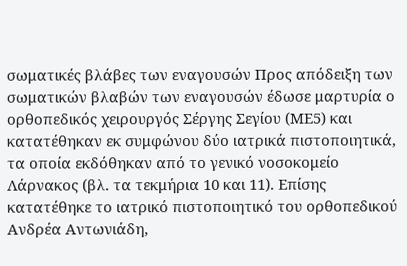σωματικές βλάβες των εναγουσών Προς απόδειξη των σωματικών βλαβών των εναγουσών έδωσε μαρτυρία ο ορθοπεδικός χειρουργός Σέργης Σεγίου (ΜΕ5) και κατατέθηκαν εκ συμφώνου δύο ιατρικά πιστοποιητικά, τα οποία εκδόθηκαν από το γενικό νοσοκομείο Λάρνακος (βλ. τα τεκμήρια 10 και 11). Επίσης κατατέθηκε το ιατρικό πιστοποιητικό του ορθοπεδικού Ανδρέα Αντωνιάδη,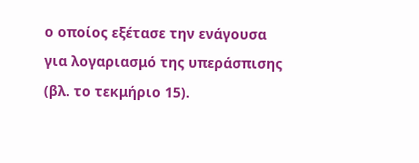ο οποίος εξέτασε την ενάγουσα για λογαριασμό της υπεράσπισης (βλ. το τεκμήριο 15).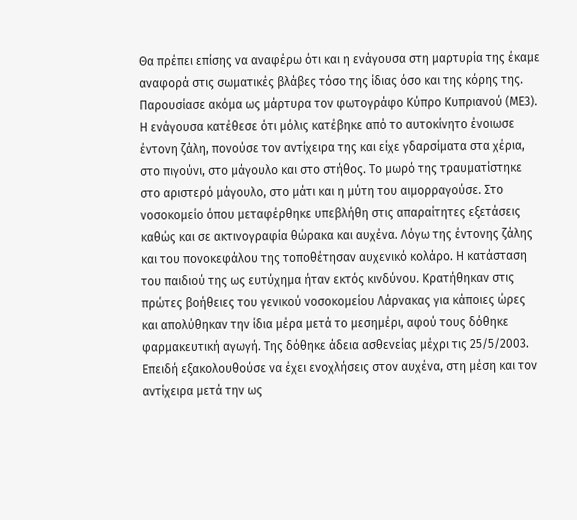Θα πρέπει επίσης να αναφέρω ότι και η ενάγουσα στη μαρτυρία της έκαμε αναφορά στις σωματικές βλάβες τόσο της ίδιας όσο και της κόρης της. Παρουσίασε ακόμα ως μάρτυρα τον φωτογράφο Κύπρο Κυπριανού (ΜΕ3). Η ενάγουσα κατέθεσε ότι μόλις κατέβηκε από το αυτοκίνητο ένοιωσε έντονη ζάλη, πονούσε τον αντίχειρα της και είχε γδαρσίματα στα χέρια, στο πιγούνι, στο μάγουλο και στο στήθος. Το μωρό της τραυματίστηκε στο αριστερό μάγουλο, στο μάτι και η μύτη του αιμορραγούσε. Στο νοσοκομείο όπου μεταφέρθηκε υπεβλήθη στις απαραίτητες εξετάσεις καθώς και σε ακτινογραφία θώρακα και αυχένα. Λόγω της έντονης ζάλης και του πονοκεφάλου της τοποθέτησαν αυχενικό κολάρο. Η κατάσταση του παιδιού της ως ευτύχημα ήταν εκτός κινδύνου. Κρατήθηκαν στις πρώτες βοήθειες του γενικού νοσοκομείου Λάρνακας για κάποιες ώρες και απολύθηκαν την ίδια μέρα μετά το μεσημέρι, αφού τους δόθηκε φαρμακευτική αγωγή. Της δόθηκε άδεια ασθενείας μέχρι τις 25/5/2003. Επειδή εξακολουθούσε να έχει ενοχλήσεις στον αυχένα, στη μέση και τον αντίχειρα μετά την ως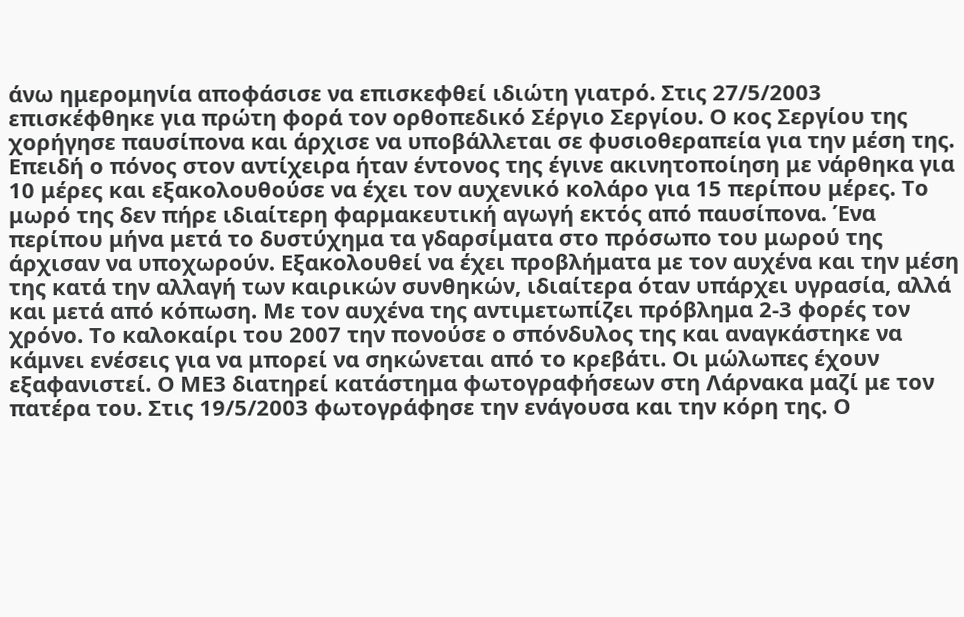άνω ημερομηνία αποφάσισε να επισκεφθεί ιδιώτη γιατρό. Στις 27/5/2003 επισκέφθηκε για πρώτη φορά τον ορθοπεδικό Σέργιο Σεργίου. Ο κος Σεργίου της χορήγησε παυσίπονα και άρχισε να υποβάλλεται σε φυσιοθεραπεία για την μέση της. Επειδή ο πόνος στον αντίχειρα ήταν έντονος της έγινε ακινητοποίηση με νάρθηκα για 10 μέρες και εξακολουθούσε να έχει τον αυχενικό κολάρο για 15 περίπου μέρες. Το μωρό της δεν πήρε ιδιαίτερη φαρμακευτική αγωγή εκτός από παυσίπονα. Ένα περίπου μήνα μετά το δυστύχημα τα γδαρσίματα στο πρόσωπο του μωρού της άρχισαν να υποχωρούν. Εξακολουθεί να έχει προβλήματα με τον αυχένα και την μέση της κατά την αλλαγή των καιρικών συνθηκών, ιδιαίτερα όταν υπάρχει υγρασία, αλλά και μετά από κόπωση. Με τον αυχένα της αντιμετωπίζει πρόβλημα 2-3 φορές τον χρόνο. Το καλοκαίρι του 2007 την πονούσε ο σπόνδυλος της και αναγκάστηκε να κάμνει ενέσεις για να μπορεί να σηκώνεται από το κρεβάτι. Οι μώλωπες έχουν εξαφανιστεί. Ο ΜΕ3 διατηρεί κατάστημα φωτογραφήσεων στη Λάρνακα μαζί με τον πατέρα του. Στις 19/5/2003 φωτογράφησε την ενάγουσα και την κόρη της. Ο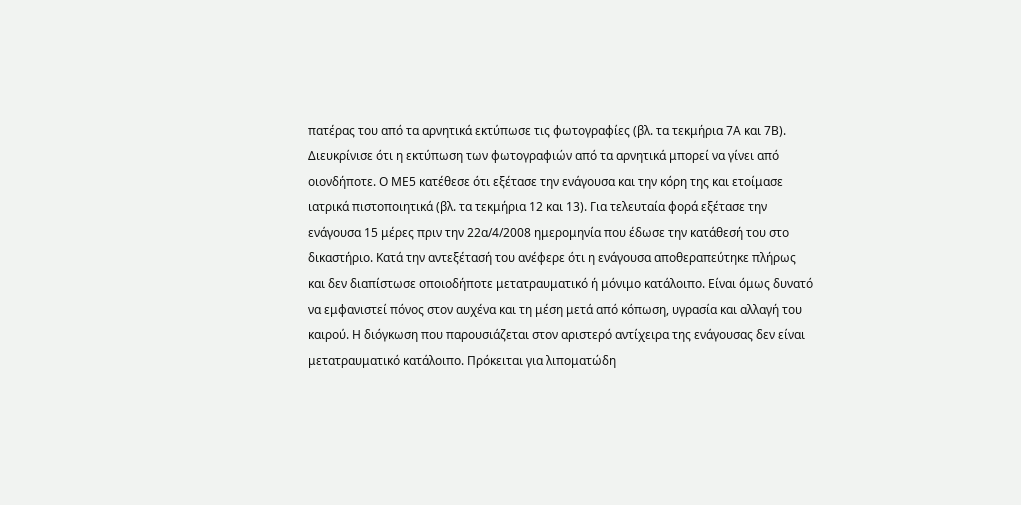πατέρας του από τα αρνητικά εκτύπωσε τις φωτογραφίες (βλ. τα τεκμήρια 7Α και 7Β). Διευκρίνισε ότι η εκτύπωση των φωτογραφιών από τα αρνητικά μπορεί να γίνει από οιονδήποτε. Ο ΜΕ5 κατέθεσε ότι εξέτασε την ενάγουσα και την κόρη της και ετοίμασε ιατρικά πιστοποιητικά (βλ. τα τεκμήρια 12 και 13). Για τελευταία φορά εξέτασε την ενάγουσα 15 μέρες πριν την 22α/4/2008 ημερομηνία που έδωσε την κατάθεσή του στο δικαστήριο. Κατά την αντεξέτασή του ανέφερε ότι η ενάγουσα αποθεραπεύτηκε πλήρως και δεν διαπίστωσε οποιοδήποτε μετατραυματικό ή μόνιμο κατάλοιπο. Είναι όμως δυνατό να εμφανιστεί πόνος στον αυχένα και τη μέση μετά από κόπωση, υγρασία και αλλαγή του καιρού. Η διόγκωση που παρουσιάζεται στον αριστερό αντίχειρα της ενάγουσας δεν είναι μετατραυματικό κατάλοιπο. Πρόκειται για λιποματώδη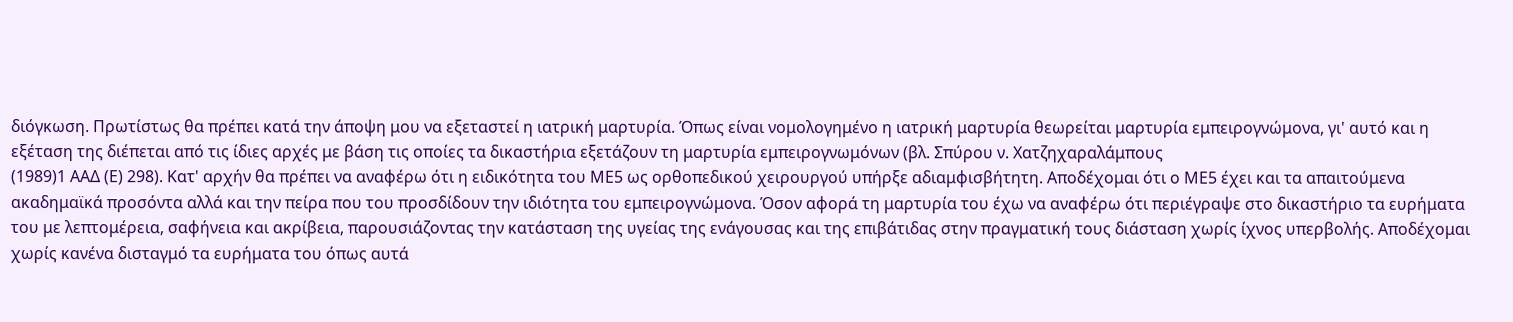διόγκωση. Πρωτίστως θα πρέπει κατά την άποψη μου να εξεταστεί η ιατρική μαρτυρία. Όπως είναι νομολογημένο η ιατρική μαρτυρία θεωρείται μαρτυρία εμπειρογνώμονα, γι' αυτό και η εξέταση της διέπεται από τις ίδιες αρχές με βάση τις οποίες τα δικαστήρια εξετάζουν τη μαρτυρία εμπειρογνωμόνων (βλ. Σπύρου ν. Χατζηχαραλάμπους
(1989)1 ΑΑΔ (Ε) 298). Κατ' αρχήν θα πρέπει να αναφέρω ότι η ειδικότητα του ΜΕ5 ως ορθοπεδικού χειρουργού υπήρξε αδιαμφισβήτητη. Αποδέχομαι ότι ο ΜΕ5 έχει και τα απαιτούμενα ακαδημαϊκά προσόντα αλλά και την πείρα που του προσδίδουν την ιδιότητα του εμπειρογνώμονα. Όσον αφορά τη μαρτυρία του έχω να αναφέρω ότι περιέγραψε στο δικαστήριο τα ευρήματα του με λεπτομέρεια, σαφήνεια και ακρίβεια, παρουσιάζοντας την κατάσταση της υγείας της ενάγουσας και της επιβάτιδας στην πραγματική τους διάσταση χωρίς ίχνος υπερβολής. Αποδέχομαι χωρίς κανένα δισταγμό τα ευρήματα του όπως αυτά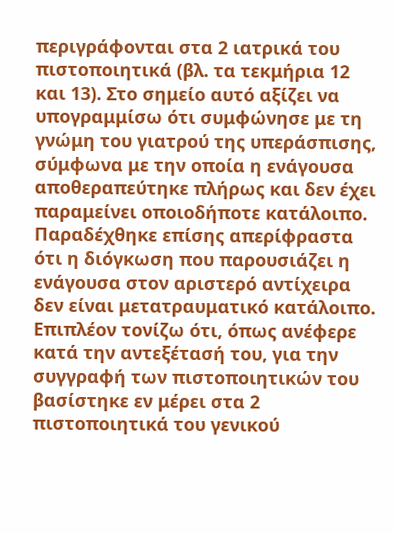περιγράφονται στα 2 ιατρικά του πιστοποιητικά (βλ. τα τεκμήρια 12 και 13). Στο σημείο αυτό αξίζει να υπογραμμίσω ότι συμφώνησε με τη γνώμη του γιατρού της υπεράσπισης, σύμφωνα με την οποία η ενάγουσα αποθεραπεύτηκε πλήρως και δεν έχει παραμείνει οποιοδήποτε κατάλοιπο. Παραδέχθηκε επίσης απερίφραστα ότι η διόγκωση που παρουσιάζει η ενάγουσα στον αριστερό αντίχειρα δεν είναι μετατραυματικό κατάλοιπο. Επιπλέον τονίζω ότι, όπως ανέφερε κατά την αντεξέτασή του, για την συγγραφή των πιστοποιητικών του βασίστηκε εν μέρει στα 2 πιστοποιητικά του γενικού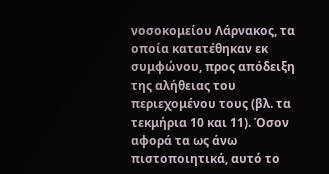νοσοκομείου Λάρνακος, τα οποία κατατέθηκαν εκ συμφώνου, προς απόδειξη της αλήθειας του περιεχομένου τους (βλ. τα τεκμήρια 10 και 11). Όσον αφορά τα ως άνω πιστοποιητικά, αυτό το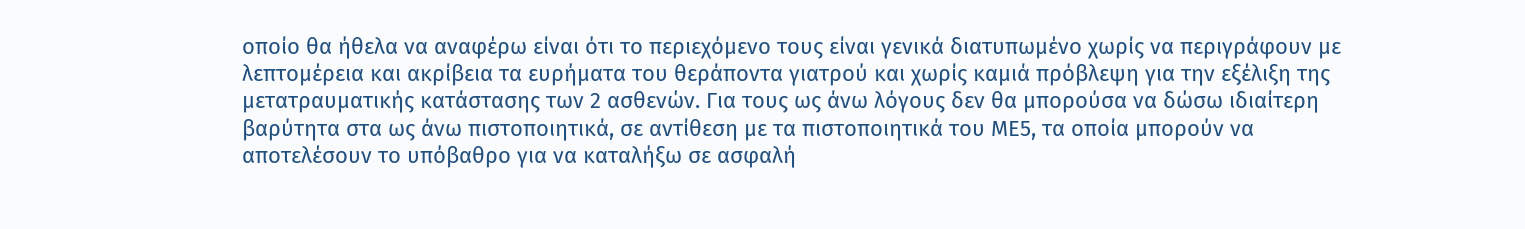οποίο θα ήθελα να αναφέρω είναι ότι το περιεχόμενο τους είναι γενικά διατυπωμένο χωρίς να περιγράφουν με λεπτομέρεια και ακρίβεια τα ευρήματα του θεράποντα γιατρού και χωρίς καμιά πρόβλεψη για την εξέλιξη της μετατραυματικής κατάστασης των 2 ασθενών. Για τους ως άνω λόγους δεν θα μπορούσα να δώσω ιδιαίτερη βαρύτητα στα ως άνω πιστοποιητικά, σε αντίθεση με τα πιστοποιητικά του ΜΕ5, τα οποία μπορούν να αποτελέσουν το υπόβαθρο για να καταλήξω σε ασφαλή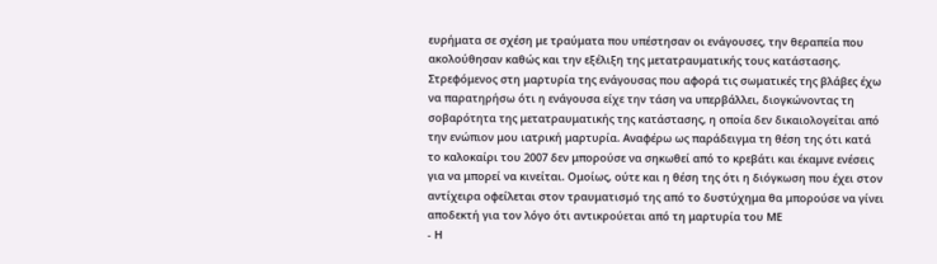ευρήματα σε σχέση με τραύματα που υπέστησαν οι ενάγουσες, την θεραπεία που ακολούθησαν καθώς και την εξέλιξη της μετατραυματικής τους κατάστασης. Στρεφόμενος στη μαρτυρία της ενάγουσας που αφορά τις σωματικές της βλάβες έχω να παρατηρήσω ότι η ενάγουσα είχε την τάση να υπερβάλλει, διογκώνοντας τη σοβαρότητα της μετατραυματικής της κατάστασης, η οποία δεν δικαιολογείται από την ενώπιον μου ιατρική μαρτυρία. Αναφέρω ως παράδειγμα τη θέση της ότι κατά το καλοκαίρι του 2007 δεν μπορούσε να σηκωθεί από το κρεβάτι και έκαμνε ενέσεις για να μπορεί να κινείται. Ομοίως, ούτε και η θέση της ότι η διόγκωση που έχει στον αντίχειρα οφείλεται στον τραυματισμό της από το δυστύχημα θα μπορούσε να γίνει αποδεκτή για τον λόγο ότι αντικρούεται από τη μαρτυρία του ΜΕ
- Η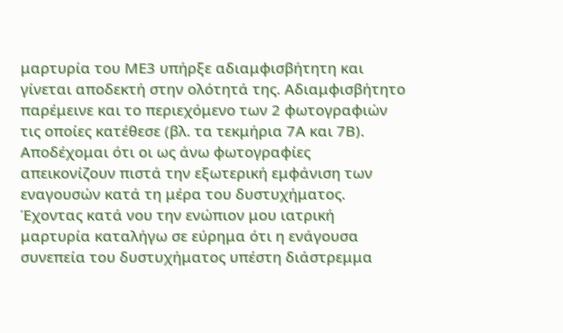μαρτυρία του ΜΕ3 υπήρξε αδιαμφισβήτητη και γίνεται αποδεκτή στην ολότητά της. Αδιαμφισβήτητο παρέμεινε και το περιεχόμενο των 2 φωτογραφιών τις οποίες κατέθεσε (βλ. τα τεκμήρια 7Α και 7Β). Αποδέχομαι ότι οι ως άνω φωτογραφίες απεικονίζουν πιστά την εξωτερική εμφάνιση των εναγουσών κατά τη μέρα του δυστυχήματος. Έχοντας κατά νου την ενώπιον μου ιατρική μαρτυρία καταλήγω σε εύρημα ότι η ενάγουσα συνεπεία του δυστυχήματος υπέστη διάστρεμμα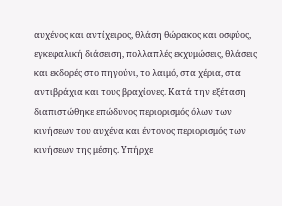αυχένος και αντίχειρος, θλάση θώρακος και οσφύος, εγκεφαλική διάσειση, πολλαπλές εκχυμώσεις, θλάσεις και εκδορές στο πηγούνι, το λαιμό, στα χέρια, στα αντιβράχια και τους βραχίονες. Κατά την εξέταση διαπιστώθηκε επώδυνος περιορισμός όλων των κινήσεων του αυχένα και έντονος περιορισμός των κινήσεων της μέσης. Υπήρχε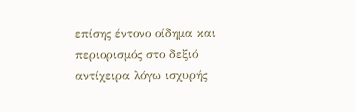επίσης έντονο οίδημα και περιορισμός στο δεξιό αντίχειρα λόγω ισχυρής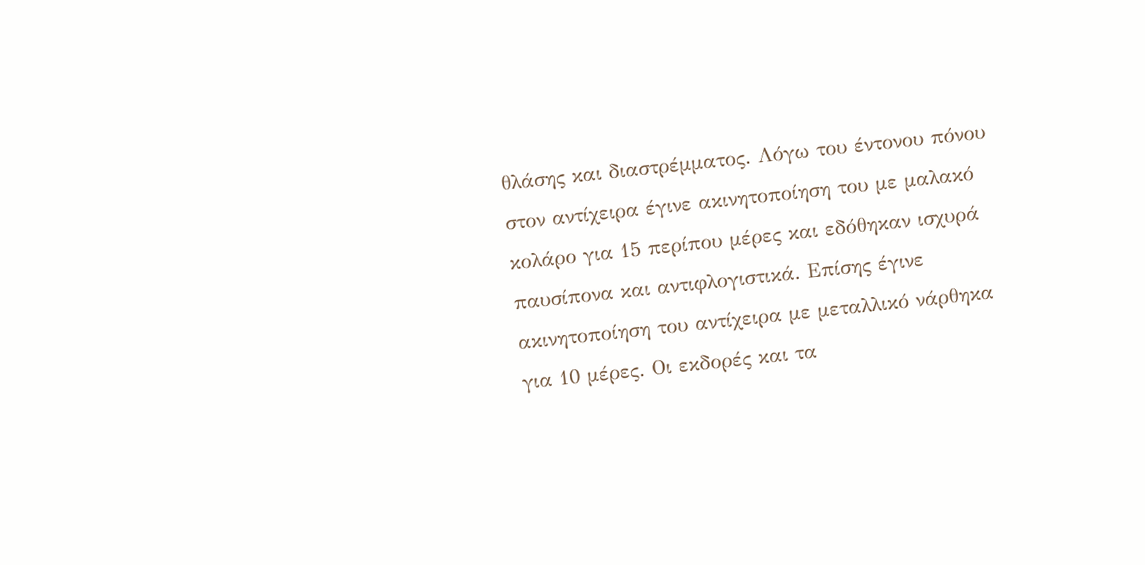θλάσης και διαστρέμματος. Λόγω του έντονου πόνου στον αντίχειρα έγινε ακινητοποίηση του με μαλακό κολάρο για 15 περίπου μέρες και εδόθηκαν ισχυρά παυσίπονα και αντιφλογιστικά. Επίσης έγινε ακινητοποίηση του αντίχειρα με μεταλλικό νάρθηκα για 10 μέρες. Οι εκδορές και τα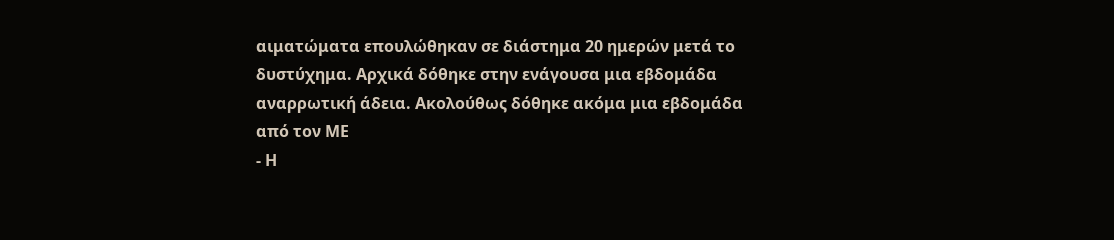αιματώματα επουλώθηκαν σε διάστημα 20 ημερών μετά το δυστύχημα. Αρχικά δόθηκε στην ενάγουσα μια εβδομάδα αναρρωτική άδεια. Ακολούθως δόθηκε ακόμα μια εβδομάδα από τον ΜΕ
- Η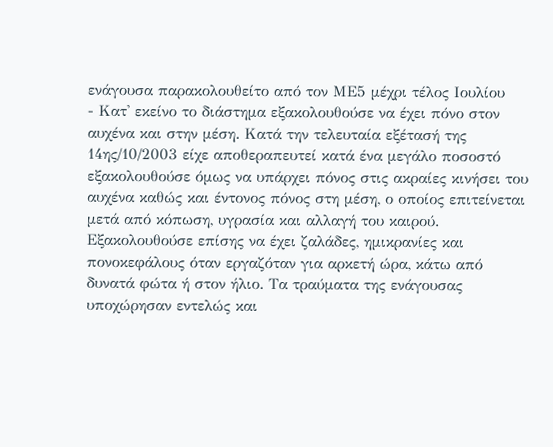ενάγουσα παρακολουθείτο από τον ΜΕ5 μέχρι τέλος Ιουλίου
- Κατ' εκείνο το διάστημα εξακολουθούσε να έχει πόνο στον αυχένα και στην μέση. Κατά την τελευταία εξέτασή της 14ης/10/2003 είχε αποθεραπευτεί κατά ένα μεγάλο ποσοστό εξακολουθούσε όμως να υπάρχει πόνος στις ακραίες κινήσει του αυχένα καθώς και έντονος πόνος στη μέση, ο οποίος επιτείνεται μετά από κόπωση, υγρασία και αλλαγή του καιρού. Εξακολουθούσε επίσης να έχει ζαλάδες, ημικρανίες και πονοκεφάλους όταν εργαζόταν για αρκετή ώρα, κάτω από δυνατά φώτα ή στον ήλιο. Τα τραύματα της ενάγουσας υποχώρησαν εντελώς και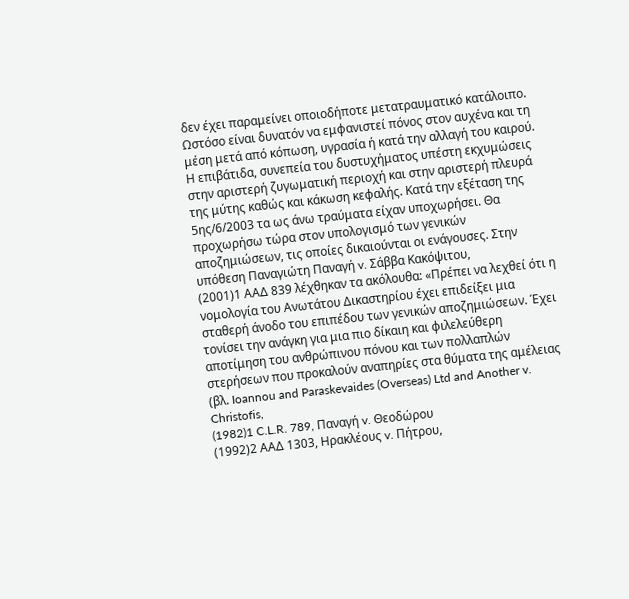δεν έχει παραμείνει οποιοδήποτε μετατραυματικό κατάλοιπο. Ωστόσο είναι δυνατόν να εμφανιστεί πόνος στον αυχένα και τη μέση μετά από κόπωση, υγρασία ή κατά την αλλαγή του καιρού. Η επιβάτιδα, συνεπεία του δυστυχήματος υπέστη εκχυμώσεις στην αριστερή ζυγωματική περιοχή και στην αριστερή πλευρά της μύτης καθώς και κάκωση κεφαλής. Κατά την εξέταση της 5ης/6/2003 τα ως άνω τραύματα είχαν υποχωρήσει. Θα προχωρήσω τώρα στον υπολογισμό των γενικών αποζημιώσεων, τις οποίες δικαιούνται οι ενάγουσες. Στην υπόθεση Παναγιώτη Παναγή v. Σάββα Κακόψιτου,
(2001)1 ΑΑΔ 839 λέχθηκαν τα ακόλουθα: «Πρέπει να λεχθεί ότι η νομολογία του Ανωτάτου Δικαστηρίου έχει επιδείξει μια σταθερή άνοδο του επιπέδου των γενικών αποζημιώσεων. Έχει τονίσει την ανάγκη για μια πιο δίκαιη και φιλελεύθερη αποτίμηση του ανθρώπινου πόνου και των πολλαπλών στερήσεων που προκαλούν αναπηρίες στα θύματα της αμέλειας (βλ. Ioannou and Paraskevaides (Overseas) Ltd and Another v. Christofis,
(1982)1 C.L.R. 789, Παναγή v. Θεοδώρου
(1992)2 ΑΑΔ 1303, Ηρακλέους v. Πήτρου,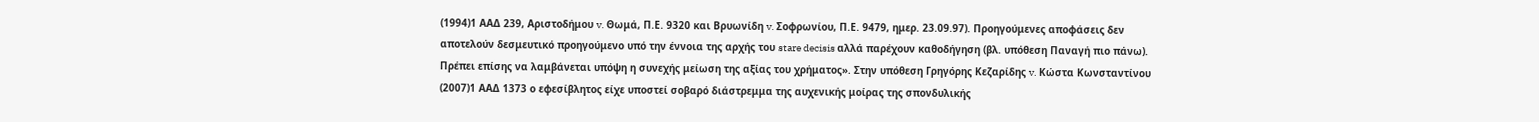(1994)1 ΑΑΔ 239, Αριστοδήμου v. Θωμά, Π.Ε. 9320 και Βρυωνίδη v. Σοφρωνίου, Π.Ε. 9479, ημερ. 23.09.97). Προηγούμενες αποφάσεις δεν αποτελούν δεσμευτικό προηγούμενο υπό την έννοια της αρχής του stare decisis αλλά παρέχουν καθοδήγηση (βλ. υπόθεση Παναγή πιο πάνω). Πρέπει επίσης να λαμβάνεται υπόψη η συνεχής μείωση της αξίας του χρήματος». Στην υπόθεση Γρηγόρης Κεζαρίδης v. Κώστα Κωνσταντίνου
(2007)1 ΑΑΔ 1373 ο εφεσίβλητος είχε υποστεί σοβαρό διάστρεμμα της αυχενικής μοίρας της σπονδυλικής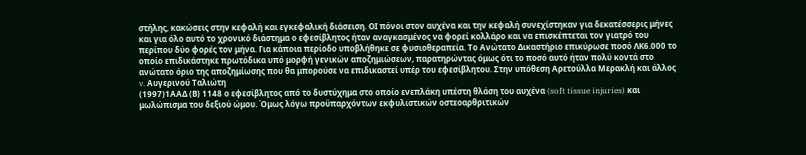στήλης, κακώσεις στην κεφαλή και εγκεφαλική διάσειση. ΟΙ πόνοι στον αυχένα και την κεφαλή συνεχίστηκαν για δεκατέσσερις μήνες και για όλο αυτό το χρονικό διάστημα ο εφεσίβλητος ήταν αναγκασμένος να φορεί κολλάρο και να επισκέπτεται τον γιατρό του περίπου δύο φορές τον μήνα. Για κάποια περίοδο υποβλήθηκε σε φυσιοθεραπεία. Το Ανώτατο Δικαστήριο επικύρωσε ποσό ΛΚ6.000 το οποίο επιδικάστηκε πρωτόδικα υπό μορφή γενικών αποζημιώσεων, παρατηρώντας όμως ότι το ποσό αυτό ήταν πολύ κοντά στο ανώτατο όριο της αποζημίωσης που θα μπορούσε να επιδικαστεί υπέρ του εφεσίβλητου. Στην υπόθεση Αρετούλλα Μερακλή και άλλος v. Αυγερινού Ταλιώτη
(1997)1ΑΑΔ (Β) 1148 ο εφεσίβλητος από το δυστύχημα στο οποίο ενεπλάκη υπέστη θλάση του αυχένα (soft tissue injuries) και μωλώπισμα του δεξιού ώμου. Όμως λόγω προϋπαρχόντων εκφυλιστικών οστεοαρθριτικών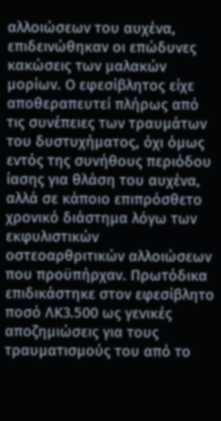αλλοιώσεων του αυχένα, επιδεινώθηκαν οι επώδυνες κακώσεις των μαλακών μορίων. Ο εφεσίβλητος είχε αποθεραπευτεί πλήρως από τις συνέπειες των τραυμάτων του δυστυχήματος, όχι όμως εντός της συνήθους περιόδου ίασης για θλάση του αυχένα, αλλά σε κάποιο επιπρόσθετο χρονικό διάστημα λόγω των εκφυλιστικών οστεοαρθριτικών αλλοιώσεων που προϋπήρχαν. Πρωτόδικα επιδικάστηκε στον εφεσίβλητο ποσό ΛΚ3.500 ως γενικές αποζημιώσεις για τους τραυματισμούς του από το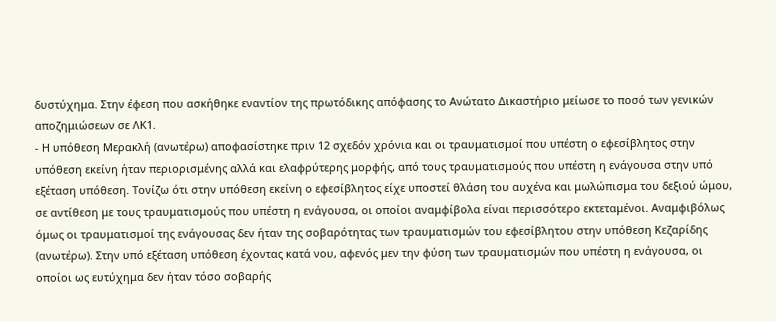δυστύχημα. Στην έφεση που ασκήθηκε εναντίον της πρωτόδικης απόφασης το Ανώτατο Δικαστήριο μείωσε το ποσό των γενικών αποζημιώσεων σε ΛΚ1.
- Η υπόθεση Μερακλή (ανωτέρω) αποφασίστηκε πριν 12 σχεδόν χρόνια και οι τραυματισμοί που υπέστη ο εφεσίβλητος στην υπόθεση εκείνη ήταν περιορισμένης αλλά και ελαφρύτερης μορφής, από τους τραυματισμούς που υπέστη η ενάγουσα στην υπό εξέταση υπόθεση. Τονίζω ότι στην υπόθεση εκείνη ο εφεσίβλητος είχε υποστεί θλάση του αυχένα και μωλώπισμα του δεξιού ώμου, σε αντίθεση με τους τραυματισμούς που υπέστη η ενάγουσα, οι οποίοι αναμφίβολα είναι περισσότερο εκτεταμένοι. Αναμφιβόλως όμως οι τραυματισμοί της ενάγουσας δεν ήταν της σοβαρότητας των τραυματισμών του εφεσίβλητου στην υπόθεση Κεζαρίδης (ανωτέρω). Στην υπό εξέταση υπόθεση έχοντας κατά νου, αφενός μεν την φύση των τραυματισμών που υπέστη η ενάγουσα, οι οποίοι ως ευτύχημα δεν ήταν τόσο σοβαρής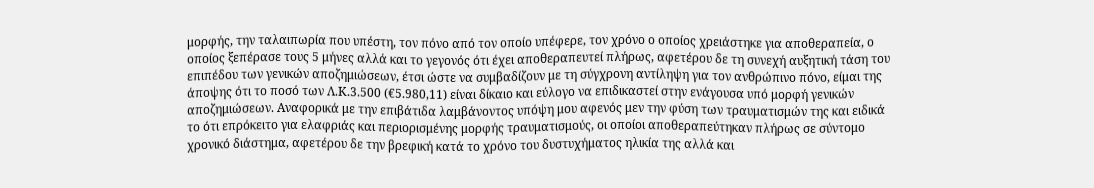μορφής, την ταλαιπωρία που υπέστη, τον πόνο από τον οποίο υπέφερε, τον χρόνο ο οποίος χρειάστηκε για αποθεραπεία, ο οποίος ξεπέρασε τους 5 μήνες αλλά και το γεγονός ότι έχει αποθεραπευτεί πλήρως, αφετέρου δε τη συνεχή αυξητική τάση του επιπέδου των γενικών αποζημιώσεων, έτσι ώστε να συμβαδίζουν με τη σύγχρονη αντίληψη για τον ανθρώπινο πόνο, είμαι της άποψης ότι το ποσό των Λ.Κ.3.500 (€5.980,11) είναι δίκαιο και εύλογο να επιδικαστεί στην ενάγουσα υπό μορφή γενικών αποζημιώσεων. Αναφορικά με την επιβάτιδα λαμβάνοντος υπόψη μου αφενός μεν την φύση των τραυματισμών της και ειδικά το ότι επρόκειτο για ελαφριάς και περιορισμένης μορφής τραυματισμούς, οι οποίοι αποθεραπεύτηκαν πλήρως σε σύντομο χρονικό διάστημα, αφετέρου δε την βρεφική κατά το χρόνο του δυστυχήματος ηλικία της αλλά και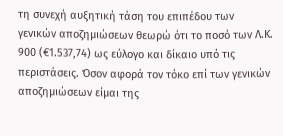τη συνεχή αυξητική τάση του επιπέδου των γενικών αποζημιώσεων θεωρώ ότι το ποσό των Λ.Κ. 900 (€1.537,74) ως εύλογο και δίκαιο υπό τις περιστάσεις. Όσον αφορά τον τόκο επί των γενικών αποζημιώσεων είμαι της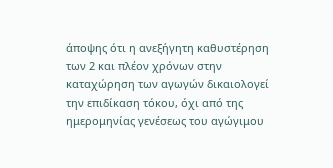άποψης ότι η ανεξήγητη καθυστέρηση των 2 και πλέον χρόνων στην καταχώρηση των αγωγών δικαιολογεί την επιδίκαση τόκου, όχι από της ημερομηνίας γενέσεως του αγώγιμου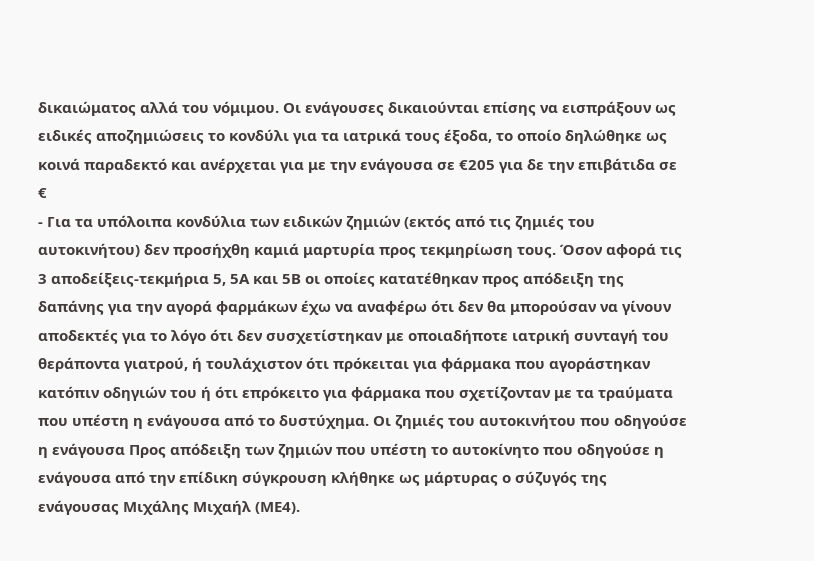δικαιώματος αλλά του νόμιμου. Οι ενάγουσες δικαιούνται επίσης να εισπράξουν ως ειδικές αποζημιώσεις το κονδύλι για τα ιατρικά τους έξοδα, το οποίο δηλώθηκε ως κοινά παραδεκτό και ανέρχεται για με την ενάγουσα σε €205 για δε την επιβάτιδα σε €
- Για τα υπόλοιπα κονδύλια των ειδικών ζημιών (εκτός από τις ζημιές του αυτοκινήτου) δεν προσήχθη καμιά μαρτυρία προς τεκμηρίωση τους. Όσον αφορά τις 3 αποδείξεις-τεκμήρια 5, 5Α και 5Β οι οποίες κατατέθηκαν προς απόδειξη της δαπάνης για την αγορά φαρμάκων έχω να αναφέρω ότι δεν θα μπορούσαν να γίνουν αποδεκτές για το λόγο ότι δεν συσχετίστηκαν με οποιαδήποτε ιατρική συνταγή του θεράποντα γιατρού, ή τουλάχιστον ότι πρόκειται για φάρμακα που αγοράστηκαν κατόπιν οδηγιών του ή ότι επρόκειτο για φάρμακα που σχετίζονταν με τα τραύματα που υπέστη η ενάγουσα από το δυστύχημα. Οι ζημιές του αυτοκινήτου που οδηγούσε η ενάγουσα Προς απόδειξη των ζημιών που υπέστη το αυτοκίνητο που οδηγούσε η ενάγουσα από την επίδικη σύγκρουση κλήθηκε ως μάρτυρας ο σύζυγός της ενάγουσας Μιχάλης Μιχαήλ (ΜΕ4).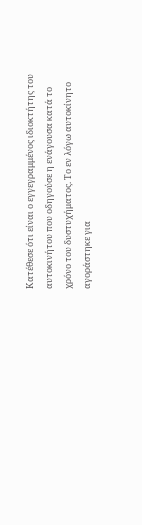Κατέθεσε ότι είναι ο εγγεγραμμένος ιδιοκτήτης του αυτοκινήτου που οδηγούσε η ενάγουσα κατά το χρόνο του δυστυχήματος. Το εν λόγω αυτοκίνητο αγοράστηκε για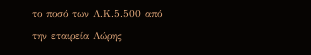το ποσό των Λ.Κ.5.500 από την εταιρεία Λώρης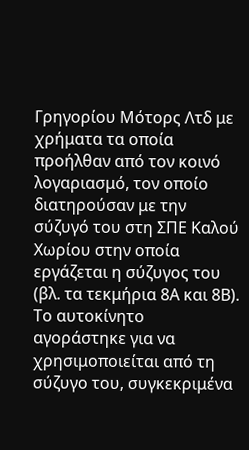Γρηγορίου Μότορς Λτδ με χρήματα τα οποία προήλθαν από τον κοινό λογαριασμό, τον οποίο διατηρούσαν με την σύζυγό του στη ΣΠΕ Καλού Χωρίου στην οποία εργάζεται η σύζυγος του (βλ. τα τεκμήρια 8Α και 8Β). Το αυτοκίνητο αγοράστηκε για να χρησιμοποιείται από τη σύζυγο του, συγκεκριμένα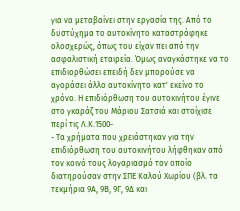για να μεταβαίνει στην εργασία της. Από το δυστύχημα το αυτοκίνητο καταστράφηκε ολοσχερώς, όπως του είχαν πει από την ασφαλιστική εταιρεία. Όμως αναγκάστηκε να το επιδιορθώσει επειδή δεν μπορούσε να αγοράσει άλλο αυτοκίνητο κατ' εκείνο το χρόνο. Η επιδιόρθωση του αυτοκινήτου έγινε στο γκαράζ του Μάριου Σατσιά και στοίχισε περί τις Λ.Κ.1500-
- Τα χρήματα που χρειάστηκαν για την επιδιόρθωση του αυτοκινήτου λήφθηκαν από τον κοινό τους λογαριασμό τον οποίο διατηρούσαν στην ΣΠΕ Καλού Χωρίου (βλ. τα τεκμήρια 9Α, 9Β, 9Γ, 9Δ και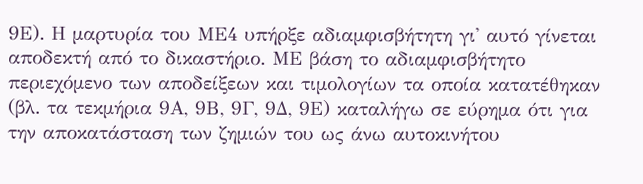9Ε). Η μαρτυρία του ΜΕ4 υπήρξε αδιαμφισβήτητη γι' αυτό γίνεται αποδεκτή από το δικαστήριο. ΜΕ βάση το αδιαμφισβήτητο περιεχόμενο των αποδείξεων και τιμολογίων τα οποία κατατέθηκαν (βλ. τα τεκμήρια 9Α, 9Β, 9Γ, 9Δ, 9Ε) καταλήγω σε εύρημα ότι για την αποκατάσταση των ζημιών του ως άνω αυτοκινήτου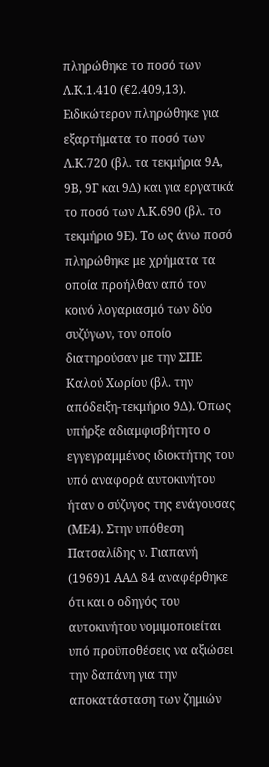πληρώθηκε το ποσό των Λ.Κ.1.410 (€2.409,13). Ειδικώτερον πληρώθηκε για εξαρτήματα το ποσό των Λ.Κ.720 (βλ. τα τεκμήρια 9Α, 9Β, 9Γ και 9Δ) και για εργατικά το ποσό των Λ.Κ.690 (βλ. το τεκμήριο 9Ε). Το ως άνω ποσό πληρώθηκε με χρήματα τα οποία προήλθαν από τον κοινό λογαριασμό των δύο συζύγων, τον οποίο διατηρούσαν με την ΣΠΕ Καλού Χωρίου (βλ. την απόδειξη-τεκμήριο 9Δ). Όπως υπήρξε αδιαμφισβήτητο ο εγγεγραμμένος ιδιοκτήτης του υπό αναφορά αυτοκινήτου ήταν ο σύζυγος της ενάγουσας (ΜΕ4). Στην υπόθεση Πατσαλίδης ν. Γιαπανή
(1969)1 ΑΑΔ 84 αναφέρθηκε ότι και ο οδηγός του αυτοκινήτου νομιμοποιείται υπό προϋποθέσεις να αξιώσει την δαπάνη για την αποκατάσταση των ζημιών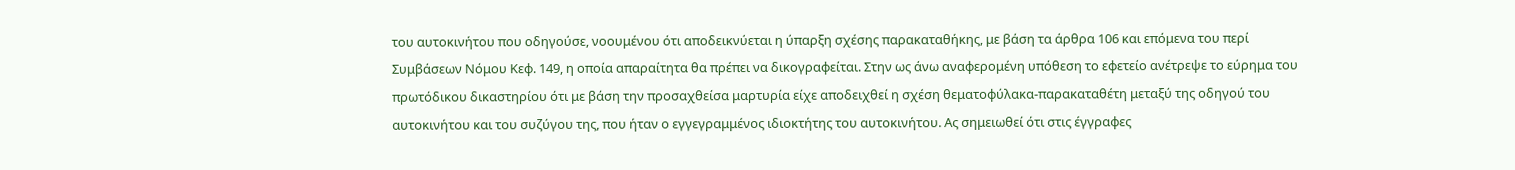του αυτοκινήτου που οδηγούσε, νοουμένου ότι αποδεικνύεται η ύπαρξη σχέσης παρακαταθήκης, με βάση τα άρθρα 106 και επόμενα του περί Συμβάσεων Νόμου Κεφ. 149, η οποία απαραίτητα θα πρέπει να δικογραφείται. Στην ως άνω αναφερομένη υπόθεση το εφετείο ανέτρεψε το εύρημα του πρωτόδικου δικαστηρίου ότι με βάση την προσαχθείσα μαρτυρία είχε αποδειχθεί η σχέση θεματοφύλακα-παρακαταθέτη μεταξύ της οδηγού του αυτοκινήτου και του συζύγου της, που ήταν ο εγγεγραμμένος ιδιοκτήτης του αυτοκινήτου. Ας σημειωθεί ότι στις έγγραφες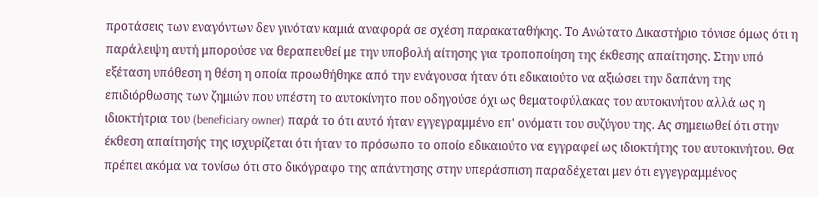προτάσεις των εναγόντων δεν γινόταν καμιά αναφορά σε σχέση παρακαταθήκης. Το Ανώτατο Δικαστήριο τόνισε όμως ότι η παράλειψη αυτή μπορούσε να θεραπευθεί με την υποβολή αίτησης για τροποποίηση της έκθεσης απαίτησης. Στην υπό εξέταση υπόθεση η θέση η οποία προωθήθηκε από την ενάγουσα ήταν ότι εδικαιούτο να αξιώσει την δαπάνη της επιδιόρθωσης των ζημιών που υπέστη το αυτοκίνητο που οδηγούσε όχι ως θεματοφύλακας του αυτοκινήτου αλλά ως η ιδιοκτήτρια του (beneficiary owner) παρά το ότι αυτό ήταν εγγεγραμμένο επ' ονόματι του συζύγου της. Ας σημειωθεί ότι στην έκθεση απαίτησής της ισχυρίζεται ότι ήταν το πρόσωπο το οποίο εδικαιούτο να εγγραφεί ως ιδιοκτήτης του αυτοκινήτου. Θα πρέπει ακόμα να τονίσω ότι στο δικόγραφο της απάντησης στην υπεράσπιση παραδέχεται μεν ότι εγγεγραμμένος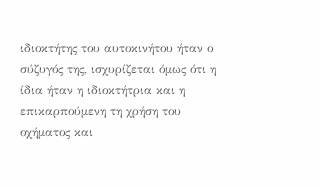ιδιοκτήτης του αυτοκινήτου ήταν ο σύζυγός της, ισχυρίζεται όμως ότι η ίδια ήταν η ιδιοκτήτρια και η επικαρπούμενη τη χρήση του οχήματος και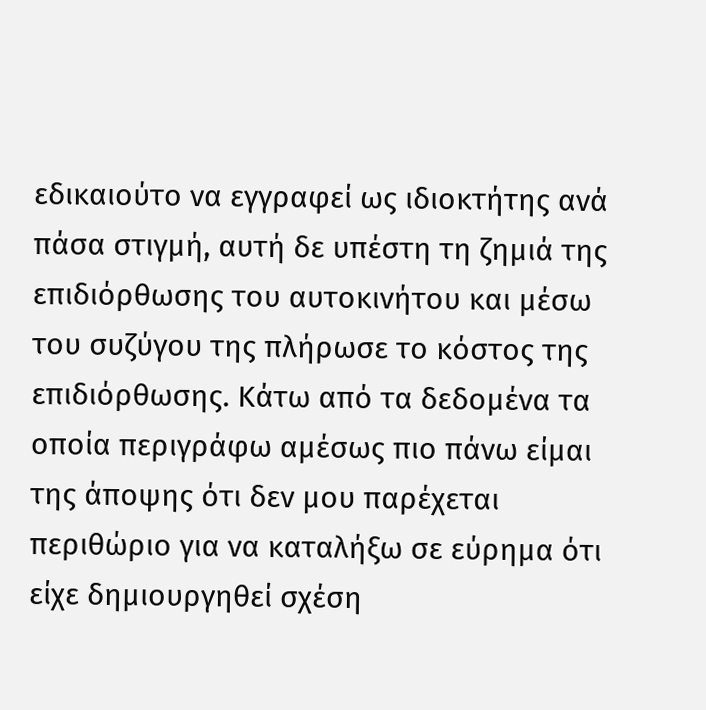εδικαιούτο να εγγραφεί ως ιδιοκτήτης ανά πάσα στιγμή, αυτή δε υπέστη τη ζημιά της επιδιόρθωσης του αυτοκινήτου και μέσω του συζύγου της πλήρωσε το κόστος της επιδιόρθωσης. Κάτω από τα δεδομένα τα οποία περιγράφω αμέσως πιο πάνω είμαι της άποψης ότι δεν μου παρέχεται περιθώριο για να καταλήξω σε εύρημα ότι είχε δημιουργηθεί σχέση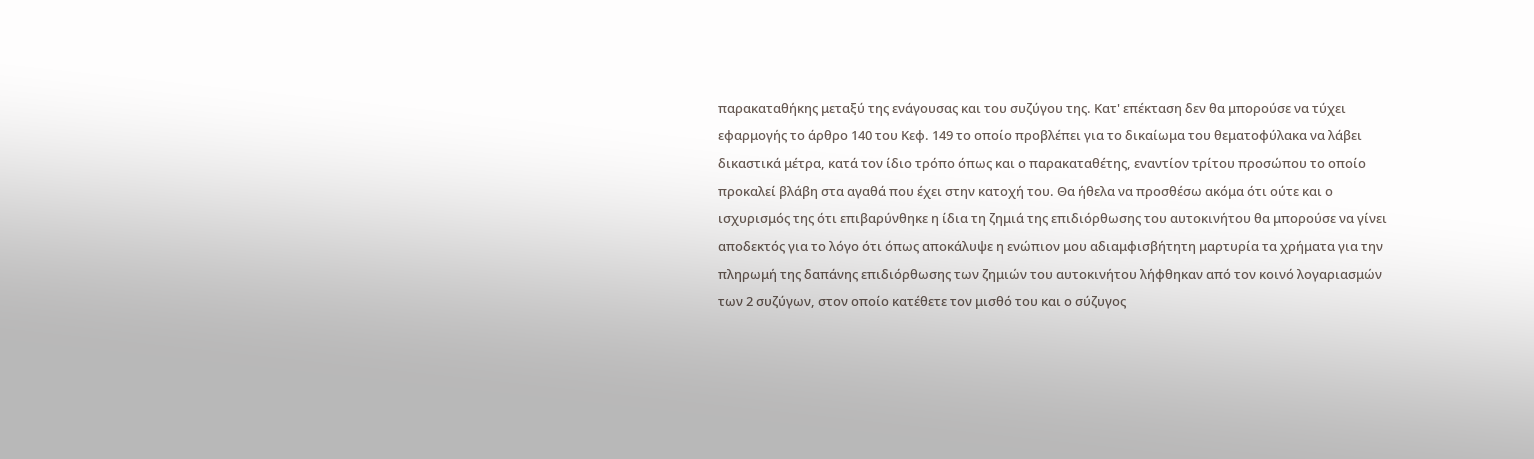παρακαταθήκης μεταξύ της ενάγουσας και του συζύγου της. Κατ' επέκταση δεν θα μπορούσε να τύχει εφαρμογής το άρθρο 140 του Κεφ. 149 το οποίο προβλέπει για το δικαίωμα του θεματοφύλακα να λάβει δικαστικά μέτρα, κατά τον ίδιο τρόπο όπως και ο παρακαταθέτης, εναντίον τρίτου προσώπου το οποίο προκαλεί βλάβη στα αγαθά που έχει στην κατοχή του. Θα ήθελα να προσθέσω ακόμα ότι ούτε και ο ισχυρισμός της ότι επιβαρύνθηκε η ίδια τη ζημιά της επιδιόρθωσης του αυτοκινήτου θα μπορούσε να γίνει αποδεκτός για το λόγο ότι όπως αποκάλυψε η ενώπιον μου αδιαμφισβήτητη μαρτυρία τα χρήματα για την πληρωμή της δαπάνης επιδιόρθωσης των ζημιών του αυτοκινήτου λήφθηκαν από τον κοινό λογαριασμών των 2 συζύγων, στον οποίο κατέθετε τον μισθό του και ο σύζυγος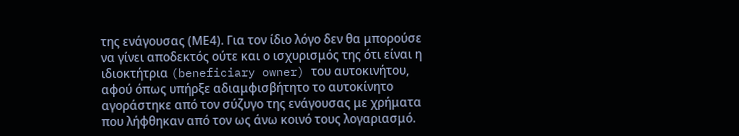της ενάγουσας (ΜΕ4). Για τον ίδιο λόγο δεν θα μπορούσε να γίνει αποδεκτός ούτε και ο ισχυρισμός της ότι είναι η ιδιοκτήτρια (beneficiary owner) του αυτοκινήτου, αφού όπως υπήρξε αδιαμφισβήτητο το αυτοκίνητο αγοράστηκε από τον σύζυγο της ενάγουσας με χρήματα που λήφθηκαν από τον ως άνω κοινό τους λογαριασμό.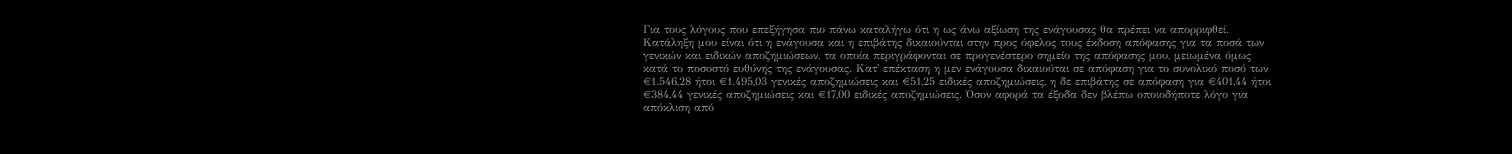Για τους λόγους που επεξήγησα πιο πάνω καταλήγω ότι η ως άνω αξίωση της ενάγουσας θα πρέπει να απορριφθεί. Κατάληξη μου είναι ότι η ενάγουσα και η επιβάτης δικαιούνται στην προς όφελος τους έκδοση απόφασης για τα ποσά των γενικών και ειδικών αποζημιώσεων, τα οποία περιγράφονται σε προγενέστερο σημείο της απόφασης μου, μειωμένα όμως κατά το ποσοστό ευθύνης της ενάγουσας. Κατ' επέκταση η μεν ενάγουσα δικαιούται σε απόφαση για το συνολικό ποσό των €1.546,28 ήτοι €1.495,03 γενικές αποζημιώσεις και €51,25 ειδικές αποζημιώσεις, η δε επιβάτης σε απόφαση για €401,44 ήτοι €384,44 γενικές αποζημιώσεις και €17,00 ειδικές αποζημιώσεις. Όσον αφορά τα έξοδα δεν βλέπω οποιοδήποτε λόγο για απόκλιση από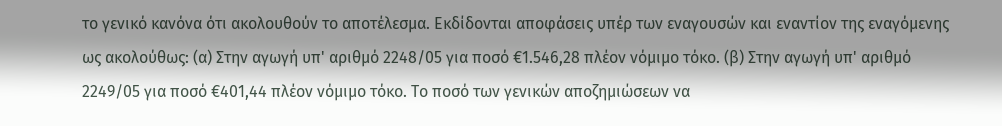το γενικό κανόνα ότι ακολουθούν το αποτέλεσμα. Εκδίδονται αποφάσεις υπέρ των εναγουσών και εναντίον της εναγόμενης ως ακολούθως: (α) Στην αγωγή υπ' αριθμό 2248/05 για ποσό €1.546,28 πλέον νόμιμο τόκο. (β) Στην αγωγή υπ' αριθμό 2249/05 για ποσό €401,44 πλέον νόμιμο τόκο. Το ποσό των γενικών αποζημιώσεων να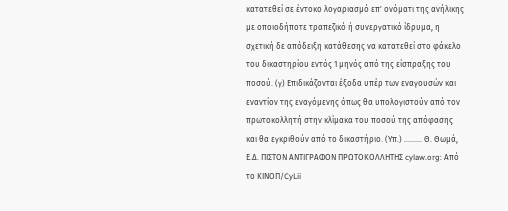κατατεθεί σε έντοκο λογαριασμό επ' ονόματι της ανήλικης με οποιοδήποτε τραπεζικό ή συνεργατικό ίδρυμα, η σχετική δε απόδειξη κατάθεσης να κατατεθεί στο φάκελο του δικαστηρίου εντός 1 μηνός από της είσπραξης του ποσού. (γ) Επιδικάζονται έξοδα υπέρ των εναγουσών και εναντίον της εναγόμενης όπως θα υπολογιστούν από τον πρωτοκολλητή στην κλίμακα του ποσού της απόφασης και θα εγκριθούν από το δικαστήριο. (Υπ.) ......... Θ. Θωμά, Ε.Δ. ΠΙΣΤΟΝ ΑΝΤΙΓΡΑΦΟΝ ΠΡΩΤΟΚΟΛΛΗΤΗΣ cylaw.org: Από το ΚΙΝOΠ/CyLii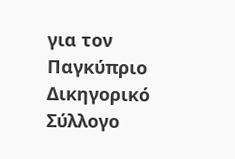για τον Παγκύπριο Δικηγορικό Σύλλογο